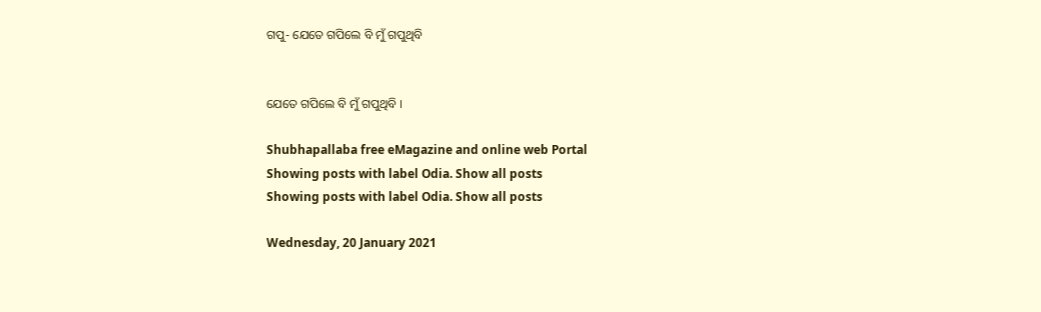ଗପୁ- ଯେତେ ଗପିଲେ ବି ମୁଁ ଗପୁଥିବି


ଯେତେ ଗପିଲେ ବି ମୁଁ ଗପୁଥିବି ।

Shubhapallaba free eMagazine and online web Portal
Showing posts with label Odia. Show all posts
Showing posts with label Odia. Show all posts

Wednesday, 20 January 2021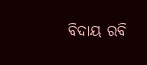ବିଦାୟ ରବି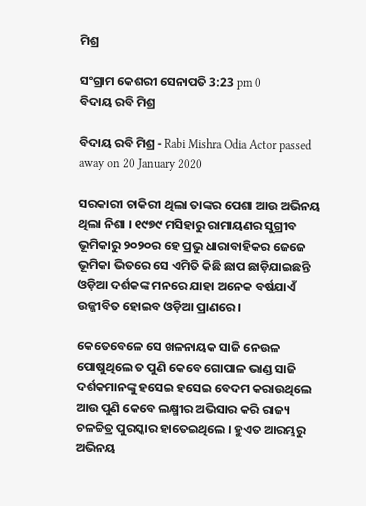ମିଶ୍ର

ସଂଗ୍ରାମ କେଶରୀ ସେନାପତି 3:23 pm 0
ବିଦାୟ ରବି ମିଶ୍ର

ବିଦାୟ ରବି ମିଶ୍ର - Rabi Mishra Odia Actor passed away on 20 January 2020

ସରକାରୀ ଚାକିରୀ ଥିଲା ତାଙ୍କର ପେଶା ଆଉ ଅଭିନୟ ଥିଲା ନିଶା । ୧୯୭୯ ମସିହାରୁ ରାମାୟଣର ସୁଗ୍ରୀବ ଭୂମିକାରୁ ୨୦୨୦ର ହେ ପ୍ରଭୁ ଧାରାବାହିକର ଜେଜେ ଭୂମିକା ଭିତରେ ସେ ଏମିତି କିଛି ଛାପ ଛାଡ଼ିଯାଇଛନ୍ତି ଓଡ଼ିଆ ଦର୍ଶକଙ୍କ ମନରେ ଯାହା ଅନେକ ବର୍ଷଯାଏଁ ଉଜ୍ଜୀବିତ ହୋଇବ ଓଡ଼ିଆ ପ୍ରାଣରେ ।

କେତେବେଳେ ସେ ଖଳନାୟକ ସାଜି ନେଉଳ ପୋଷୁଥିଲେ ତ ପୁଣି କେବେ ଗୋପାଳ ଭାଣ୍ଡ ସାଜି ଦର୍ଶକମାନଙ୍କୁ ହସେଇ ହସେଇ ବେଦମ କରାଉଥିଲେ ଆଉ ପୁଣି କେବେ ଲକ୍ଷ୍ମୀର ଅଭିସାର କରି ରାଜ୍ୟ ଚଳଚ୍ଚିତ୍ର ପୁରସ୍କାର ହାତେଇଥିଲେ । ହୁଏତ ଆରମ୍ଭରୁ ଅଭିନୟ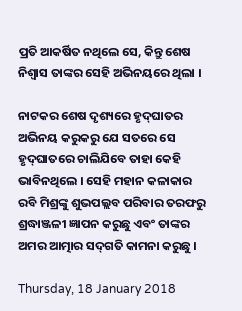ପ୍ରତି ଆକର୍ଷିତ ନଥିଲେ ସେ, କିନ୍ତୁ ଶେଷ ନିଶ୍ୱାସ ତାଙ୍କର ସେହି ଅଭିନୟରେ ଥିଲା ।

ନାଟକର ଶେଷ ଦୃଶ୍ୟରେ ହୃଦ୍‌ଘାତର ଅଭିନୟ କରୁକରୁ ଯେ ସତରେ ସେ ହୃଦ୍‌ଘାତରେ ଚାଲିଯିବେ ତାହା କେହି ଭାବିନଥିଲେ । ସେହି ମହାନ କଳାକାର ରବି ମିଶ୍ରଙ୍କୁ ଶୁଭପଲ୍ଲବ ପରିବାର ତରଫରୁ ଶ୍ରଦ୍ଧାଞ୍ଜଳୀ ଜ୍ଞାପନ କରୁଛୁ ଏବଂ ତାଙ୍କର ଅମର ଆତ୍ମାର ସଦ୍‌ଗତି କାମନା କରୁଛୁ ।

Thursday, 18 January 2018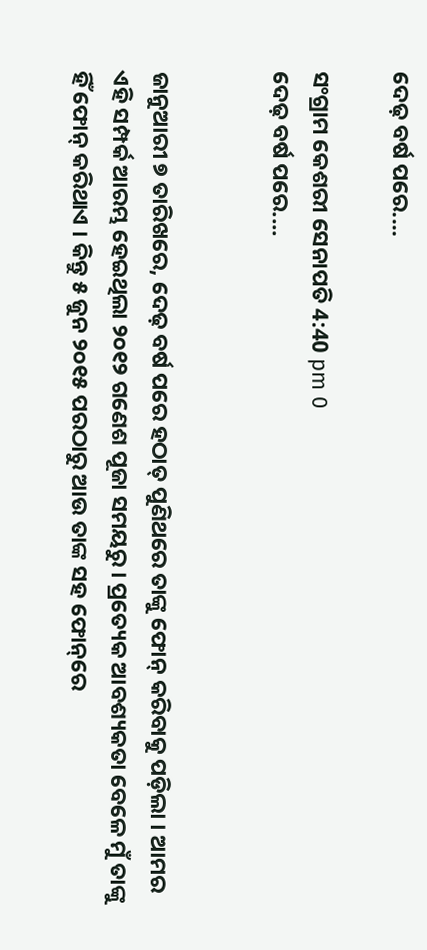ଦେଢ଼ ବର୍ଷ ପରେ....

ସଂଗ୍ରାମ କେଶରୀ ସେନାପତି 4:40 pm 0
ଦେଢ଼ ବର୍ଷ ପରେ....


ଜାନୁଆରୀ ୭ ତାରିଖରେ, ଦେଢ଼ ବର୍ଷ ପରେ ହଠାତ୍ ପୁଣିଥରେ ତାଙ୍କୁ ଫୋନ୍ କରିବାକୁ ପଡ଼ିଲା । ଆମର ଏହି ସମ୍ପର୍କ ଆରମ୍ଭ ହେଇଥିଲା ୨୦୧୨ ଗଣେଶ ପୂଜା ସମୟରୁ । ପ୍ରତ୍ୟେକ ଆବଶ୍ୟକତା ବେଳେ ମୁଁ ତାଙ୍କୁ ହିଁ ଫୋନ୍ କରିଥାଏ । କିନ୍ତୁ ୫ ଜୁନ ୨୦୧୫ ପରଠାରୁ ଆଉ ତାଙ୍କ ସ‌ହ ଫୋନ୍‌ରେ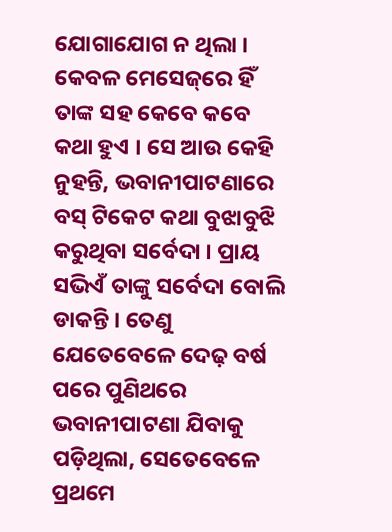ଯୋଗାଯୋଗ ନ ଥିଲା । କେବଳ ମେସେଜ୍‌ରେ ହିଁ ତାଙ୍କ ସ‌ହ କେବେ କବେ କଥା ହୁଏ । ସେ ଆଉ କେହି ନୁହ‌ନ୍ତି, ଭବାନୀପାଟଣାରେ ବସ୍ ଟିକେଟ କଥା ବୁଝାବୁଝି କରୁଥିବା ସର୍ବେଦା । ପ୍ରାୟ ସଭିଏଁ ତାଙ୍କୁ ସର୍ବେଦା ବୋଲି ଡାକନ୍ତି । ତେଣୁ ଯେତେବେଳେ ଦେଢ଼ ବର୍ଷ ପରେ ପୁଣିଥରେ ଭବାନୀପାଟଣା ଯିବାକୁ ପଡ଼ିଥିଲା, ସେତେବେଳେ ପ୍ରଥମେ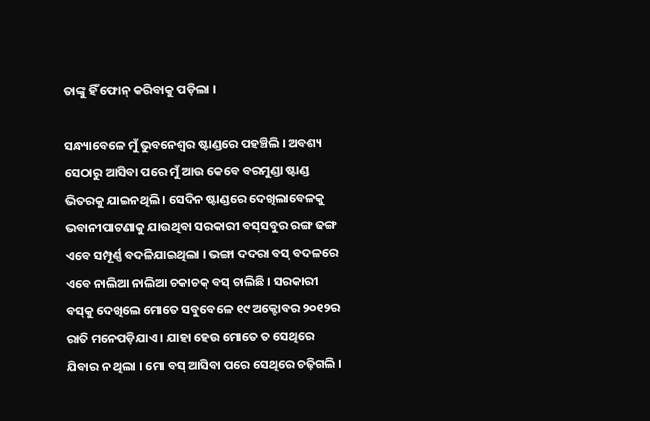ତାଙ୍କୁ ହିଁ ଫୋନ୍ କରିବାକୁ ପଡ଼ିଲା ।

ସନ୍ଧ୍ୟାବେଳେ ମୁଁ ଭୁବନେଶ୍ୱର ଷ୍ଟାଣ୍ଡରେ ପ‌ହ‌ଞ୍ଚିଲି । ଅବଶ୍ୟ ସେଠାରୁ ଆସିବା ପରେ ମୁଁ ଆଉ କେବେ ବରମୁଣ୍ଡା ଷ୍ଟାଣ୍ଡ ଭିତରକୁ ଯାଇନଥିଲି । ସେଦିନ ଷ୍ଟାଣ୍ଡରେ ଦେଖିଲାବେଳକୁ ଭବାନୀପାଟଣାକୁ ଯାଉଥିବା ସରକାରୀ ବସ୍‌ସବୁର ରଙ୍ଗ ଢଙ୍ଗ ଏବେ ସମ୍ପୂର୍ଣ୍ଣ ବଦଳିଯାଇଥିଲା । ଭଙ୍ଗା ଦ‌ଦରା ବସ୍‌ ବଦଳରେ ଏବେ ନାଲିଆ ନାଲିଆ ଚକାଚକ୍ ବସ୍ ଚାଲିଛି । ସରକାରୀ ବସ୍‌କୁ ଦେଖିଲେ ମୋତେ ସବୁବେଳେ ୧୯ ଅକ୍ଟୋବର ୨୦୧୨ର ରାତି ମନେପଡ଼ିଯାଏ । ଯାହା ହେଉ ମୋତେ ତ ସେଥିରେ ଯିବାର ନ ଥିଲା । ମୋ ବସ୍ ଆସିବା ପରେ ସେଥିରେ ଚଢ଼ିଗଲି ।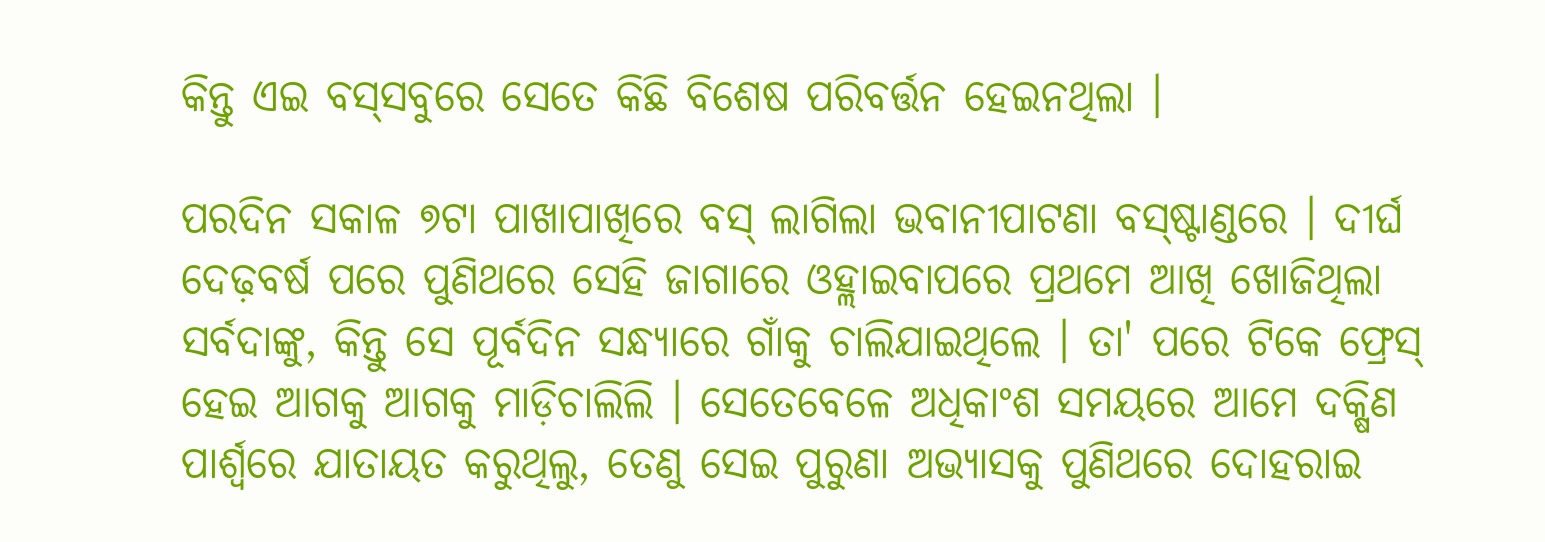କିନ୍ତୁ ଏଇ ବସ୍‌ସବୁରେ ସେତେ କିଛି ବିଶେଷ ପରିବର୍ତ୍ତନ ହେଇନଥିଲା ।

ପରଦିନ ସକାଳ ୭ଟା ପାଖାପାଖିରେ ବସ୍ ଲାଗିଲା ଭବାନୀପାଟଣା ବସ୍‌ଷ୍ଟାଣ୍ଡରେ । ଦୀର୍ଘ ଦେଢ଼ବର୍ଷ ପରେ ପୁଣିଥରେ ସେହି ଜାଗାରେ ଓହ୍ଲାଇବାପରେ ପ୍ରଥମେ ଆଖି ଖୋଜିଥିଲା ସର୍ବଦାଙ୍କୁ, କିନ୍ତୁ ସେ ପୂର୍ବଦିନ ସନ୍ଧ୍ୟାରେ ଗାଁକୁ ଚାଲିଯାଇଥିଲେ । ତା' ପରେ ଟିକେ ଫ୍ରେସ୍ ହେଇ ଆଗକୁ ଆଗକୁ ମାଡ଼ିଚାଲିଲି । ସେତେବେଳେ ଅଧିକାଂଶ ସମୟରେ ଆମେ ଦକ୍ଷିଣ ପାର୍ଶ୍ୱରେ ଯାତାୟତ କରୁଥିଲୁ, ତେଣୁ ସେଇ ପୁରୁଣା ଅଭ୍ୟାସକୁ ପୁଣିଥରେ ଦୋହରାଇ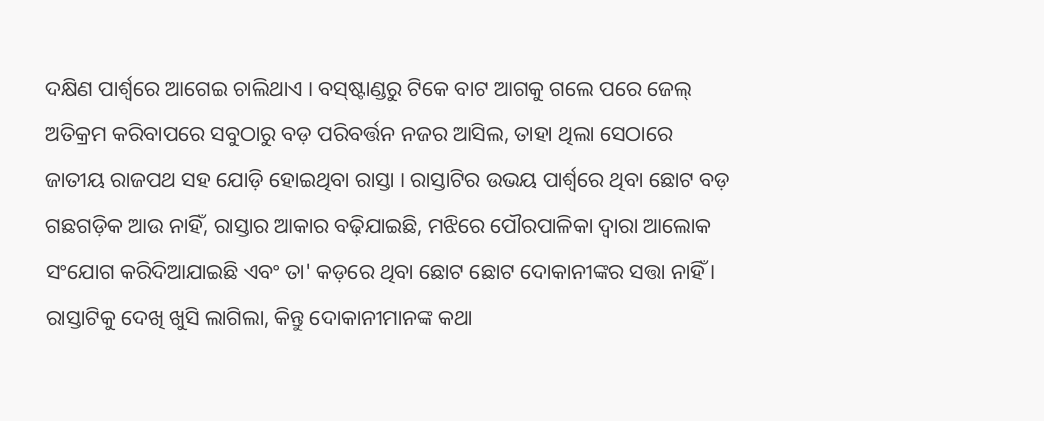ଦକ୍ଷିଣ ପାର୍ଶ୍ୱରେ ଆଗେଇ ଚାଲିଥାଏ । ବସ୍‌ଷ୍ଟାଣ୍ଡରୁ ଟିକେ ବାଟ ଆଗକୁ ଗଲେ ପରେ ଜେଲ୍ ଅତିକ୍ରମ କରିବାପରେ ସବୁଠାରୁ ବଡ଼ ପରିବର୍ତ୍ତନ ନ‌ଜର ଆସିଲ, ତାହା ଥିଲା ସେଠାରେ ଜାତୀୟ ରାଜପଥ ସ‌ହ ଯୋଡ଼ି ହୋଇଥିବା ରାସ୍ତା । ରାସ୍ତାଟିର ଉଭୟ ପାର୍ଶ୍ୱରେ ଥିବା ଛୋଟ ବଡ଼ ଗଛଗଡ଼ିକ ଆଉ ନାହିଁ, ରାସ୍ତାର ଆକାର ବଢ଼ିଯାଇଛି, ମଝିରେ ପୌରପାଳିକା ଦ୍ୱାରା ଆଲୋକ ସଂଯୋଗ କରିଦିଆଯାଇଛି ଏବଂ ତା' କଡ଼ରେ ଥିବା ଛୋଟ ଛୋଟ ଦୋକାନୀଙ୍କର ସତ୍ତା ନାହିଁ । ରାସ୍ତାଟିକୁ ଦେଖି ଖୁସି ଲାଗିଲା, କିନ୍ତୁ ଦୋକାନୀମାନଙ୍କ କଥା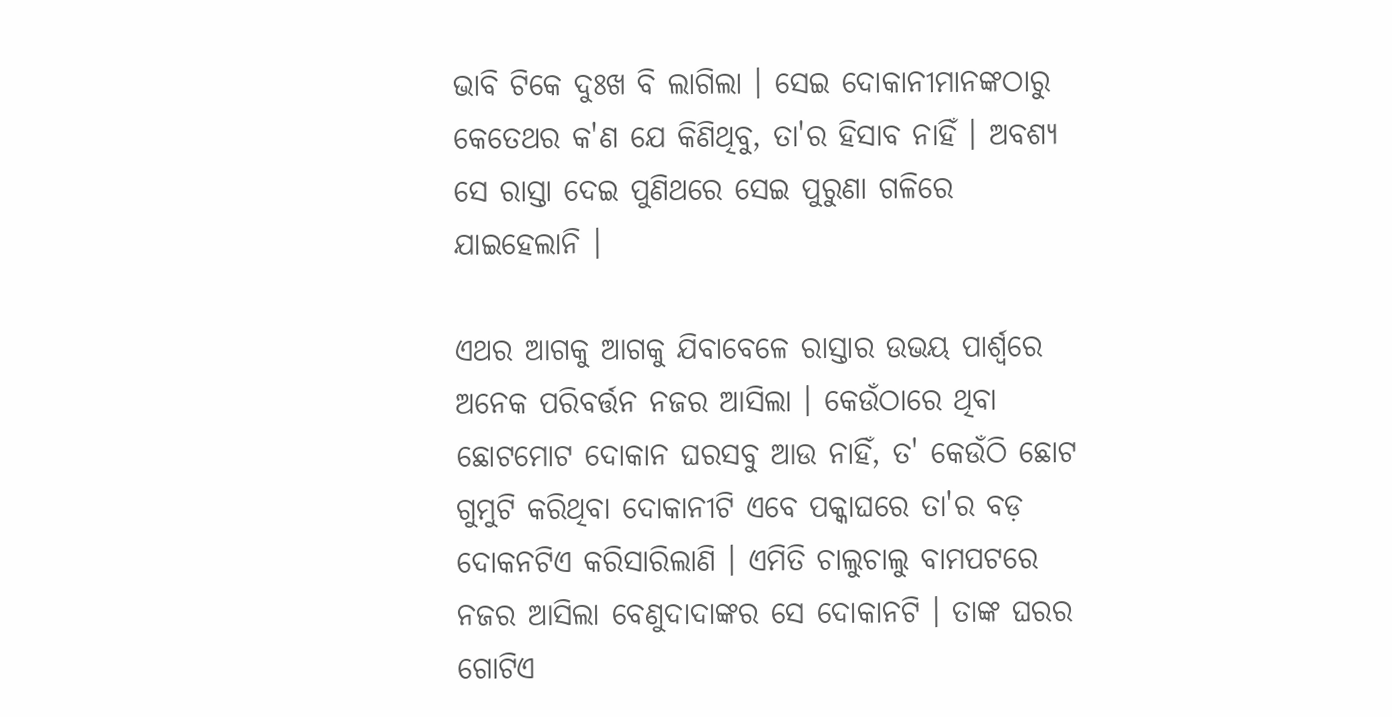ଭାବି ଟିକେ ଦୁଃଖ ବି ଲାଗିଲା । ସେଇ ଦୋକାନୀମାନଙ୍କଠାରୁ କେତେଥର କ'ଣ ଯେ କିଣିଥିବୁ, ତା'ର ହିସାବ ନାହିଁ । ଅବଶ୍ୟ ସେ ରାସ୍ତା ଦେଇ ପୁଣିଥରେ ସେଇ ପୁରୁଣା ଗଳିରେ ଯାଇହେଲାନି ।

ଏଥର ଆଗକୁ ଆଗକୁ ଯିବାବେଳେ ରାସ୍ତାର ଉଭୟ ପାର୍ଶ୍ୱରେ ଅନେକ ପରିବର୍ତ୍ତନ ନ‌ଜର ଆସିଲା । କେଉଁଠାରେ ଥିବା ଛୋଟମୋଟ ଦୋକାନ ଘରସବୁ ଆଉ ନାହିଁ, ତ' କେଉଁଠି ଛୋଟ ଗୁମୁଟି କରିଥିବା ଦୋକାନୀଟି ଏବେ ପକ୍କାଘରେ ତା'ର ବଡ଼ ଦୋକନଟିଏ କରିସାରିଲାଣି । ଏମିତି ଚାଲୁଚାଲୁ ବାମ‌ପଟରେ ନ‌ଜର ଆସିଲା ବେଣୁଦାଦାଙ୍କର ସେ ଦୋକାନଟି । ତାଙ୍କ ଘରର ଗୋଟିଏ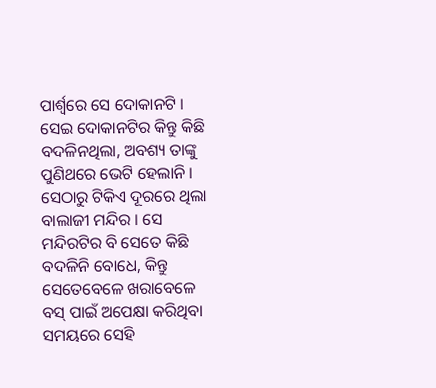ପାର୍ଶ୍ୱରେ ସେ ଦୋକାନଟି । ସେଇ ଦୋକାନଟିର କିନ୍ତୁ କିଛି ବଦଳିନଥିଲା, ଅବଶ୍ୟ ତାଙ୍କୁ ପୁଣିଥରେ ଭେଟି ହେଲାନି । ସେଠାରୁ ଟିକିଏ ଦୂରରେ ଥିଲା ବାଲାଜୀ ମନ୍ଦିର । ସେ ମନ୍ଦିରଟିର ବି ସେତେ କିଛି ବଦଳିନି ବୋଧେ, କିନ୍ତୁ ସେତେବେଳେ ଖରାବେଳେ ବସ୍ ପାଇଁ ଅପେକ୍ଷା କରିଥିବା ସମୟରେ ସେହି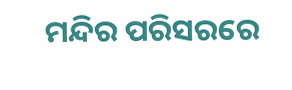ମନ୍ଦିର ପରିସରରେ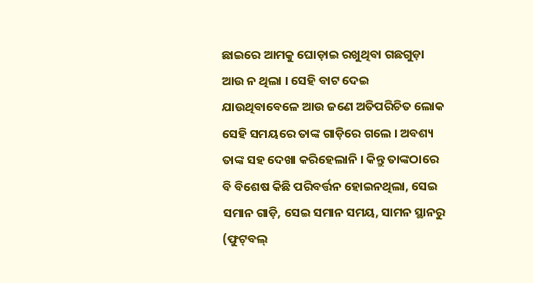ଛାଇରେ ଆମକୁ ଘୋଡ଼ାଇ ରଖୁଥିବା ଗଛଗୁଡ଼ା ଆଉ ନ ଥିଲା । ସେହି ବାଟ ଦେଇ ଯାଉଥିବାବେଳେ ଆଉ ଜଣେ ଅତିପରିଚିତ ଲୋକ ସେହି ସମୟରେ ତାଙ୍କ ଗାଡ଼ିରେ ଗଲେ । ଅବଶ୍ୟ ତାଙ୍କ ସ‌ହ ଦେଖା କରିହେଲାନି । କିନ୍ତୁ ତାଙ୍କଠାରେ ବି ବିଶେଷ କିଛି ପରିବର୍ତ୍ତନ ହୋଇନଥିଲା, ସେଇ ସମାନ ଗାଡ଼ି, ସେଇ ସମାନ ସମୟ, ସାମନ ସ୍ଥାନରୁ (ଫୁଟ୍‌ବଲ୍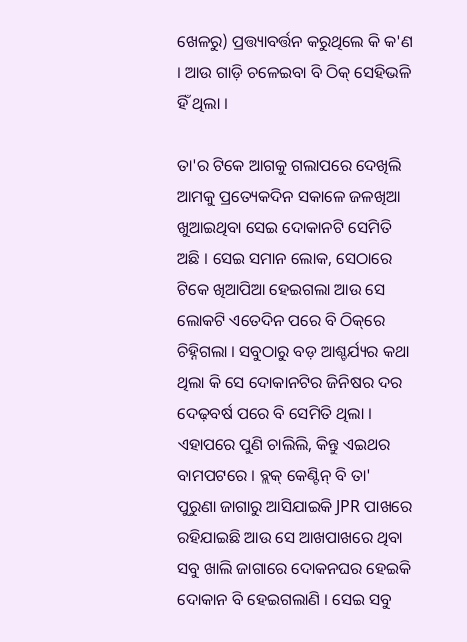ଖେଳରୁ) ପ୍ରତ୍ତ୍ୟାବର୍ତ୍ତନ କରୁଥିଲେ କି କ'ଣ । ଆଉ ଗାଡ଼ି ଚଳେଇବା ବି ଠିକ୍ ସେହିଭଳି ହିଁ ଥିଲା ।

ତା'ର ଟିକେ ଆଗକୁ ଗଲାପରେ ଦେଖିଲି ଆମକୁ ପ୍ରତ୍ୟେକଦିନ ସକାଳେ ଜଳଖିଆ ଖୁଆଇଥିବା ସେଇ ଦୋକାନଟି ସେମିତି ଅଛି । ସେଇ ସମାନ ଲୋକ, ସେଠାରେ ଟିକେ ଖିଆପିଆ ହେଇଗଲା ଆଉ ସେ ଲୋକଟି ଏତେଦିନ ପରେ ବି ଠିକ୍‌ରେ ଚିହ୍ନିଗଲା । ସବୁଠାରୁ ବଡ଼ ଆଶ୍ଚର୍ଯ୍ୟର କଥା ଥିଲା କି ସେ ଦୋକାନଟିର ଜିନିଷର ଦର ଦେଢ଼ବର୍ଷ ପରେ ବି ସେମିତି ଥିଲା । ଏହାପରେ ପୁଣି ଚାଲିଲି, କିନ୍ତୁ ଏଇଥର ବାମ‌ପଟରେ । ବ୍ଲକ୍ କେଣ୍ଟିନ୍ ବି ତା' ପୁରୁଣା ଜାଗାରୁ ଆସିଯାଇକି JPR ପାଖରେ ରହିଯାଇଛି ଆଉ ସେ ଆଖପାଖରେ ଥିବା ସବୁ ଖାଲି ଜାଗାରେ ଦୋକନ‌ଘର ହେଇକି ଦୋକାନ ବି ହେଇଗଲାଣି । ସେଇ ସବୁ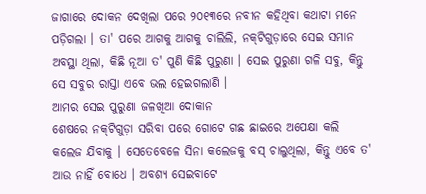ଜାଗାରେ ଦୋକନ ଦେଖିଲା ପରେ ୨୦୧୩ରେ ନବୀନ କ‌ହିଥିବା କଥାଟା ମନେ ପଡ଼ିଗଲା । ତା' ପରେ ଆଗକୁ ଆଗକୁ ଚାଲିଲି, ନ‌କ୍‌ଟିଗୁଡ଼ାରେ ସେଇ ସମାନ ଅବସ୍ଥା ଥିଲା, କିଛି ନୂଆ ତ' ପୁଣି କିଛି ପୁରୁଣା । ସେଇ ପୁରୁଣା ଗଳି ସବୁ, କିନ୍ତୁ ସେ ସବୁର ରାସ୍ତା ଏବେ ଭଲ ହେଇଗଲାଣି ।
ଆମର ସେଇ ପୁରୁଣା ଜଳଖିଆ ଦୋକାନ
ଶେଷରେ ନ‌କ୍‌ଟିଗୁଡ଼ା ସରିବା ପରେ ଗୋଟେ ଗଛ ଛାଇରେ ଅପେକ୍ଷା କଲି କଲେଜ ଯିବାକୁ । ସେତେବେଳେ ସିନା କଲେଜକୁ ବସ୍ ଚାଲୁଥିଲା, କିନ୍ତୁ ଏବେ ତ' ଆଉ ନାହିଁ ବୋଧେ । ଅବଶ୍ୟ ସେଇବାଟେ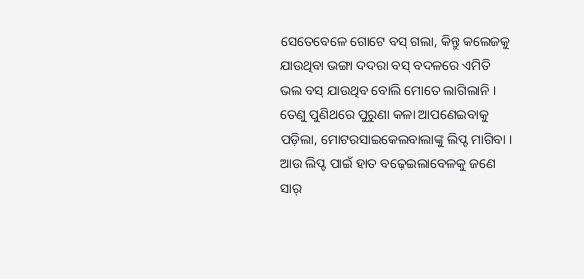ସେତେବେଳେ ଗୋଟେ ବସ୍ ଗଲା, କିନ୍ତୁ କଲେଜକୁ ଯାଉଥିବା ଭଙ୍ଗା ଦ‌ଦରା ବସ୍ ବଦଳରେ ଏମିତି ଭଲ ବସ୍ ଯାଉଥିବ ବୋଲି ମୋତେ ଲାଗିଲାନି । ତେଣୁ ପୁଣିଥରେ ପୁରୁଣା କଳା ଆପଣେଇବାକୁ ପଡ଼ିଲା, ମୋଟରସାଇକେଲବାଲାଙ୍କୁ ଲିପ୍ଟ ମାଗିବା । ଆଉ ଲିପ୍ଟ ପାଇଁ ହାତ ବଢ଼େଇଲାବେଳକୁ ଜଣେ ସାର୍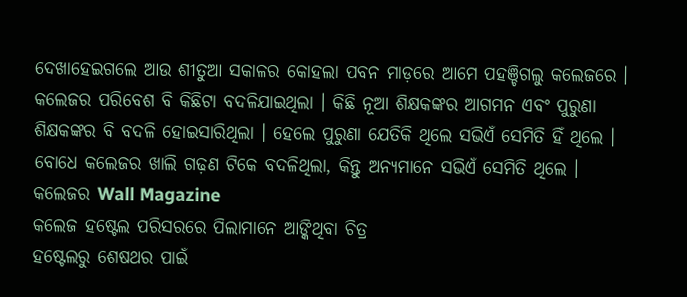ଦେଖାହେଇଗଲେ ଆଉ ଶୀତୁଆ ସକାଳର କୋହଲା ପବନ ମାଡ଼ରେ ଆମେ ପ‌ହ‌ଞ୍ଚିଗଲୁ କଲେଜରେ । କଲେଜର ପରିବେଶ ବି କିଛିଟା ବଦଳିଯାଇଥିଲା । କିଛି ନୂଆ ଶିକ୍ଷକଙ୍କର ଆଗମନ ଏବଂ ପୁରୁଣା ଶିକ୍ଷକଙ୍କର ବି ବଦଳି ହୋଇସାରିଥିଲା । ହେଲେ ପୁରୁଣା ଯେତିକି ଥିଲେ ସଭିଏଁ ସେମିତି ହିଁ ଥିଲେ । ବୋଧେ କଲେଜର ଖାଲି ଗଢ଼ଣ ଟିକେ ବଦଳିଥିଲା, କିନ୍ତୁ ଅନ୍ୟମାନେ ସଭିଏଁ ସେମିତି ଥିଲେ ।
କଲେଜର Wall Magazine
କଲେଜ ହଷ୍ଟେଲ ପରିସରରେ ପିଲାମାନେ ଆଙ୍କିଥିବା ଚିତ୍ର
ହଷ୍ଟେଲରୁ ଶେଷଥର ପାଇଁ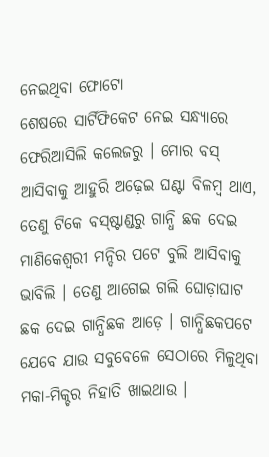ନେଇଥିବା ଫୋଟୋ
ଶେଷରେ ସାର୍ଟିଫିକେଟ ନେଇ ସନ୍ଧ୍ୟାରେ ଫେରିଆସିଲି କଲେଜରୁ । ମୋର ବସ୍ ଆସିବାକୁ ଆହୁରି ଅଢ଼େଇ ଘଣ୍ଟା ବିଳମ୍ବ ଥାଏ, ତେଣୁ ଟିକେ ବସ୍‌ଷ୍ଟାଣ୍ଡରୁ ଗାନ୍ଧି ଛକ ଦେଇ ମାଣିକେଶ୍ୱରୀ ମନ୍ଦିର ପଟେ ବୁଲି ଆସିବାକୁ ଭାବିଲି । ତେଣୁ ଆଗେଇ ଗଲି ଘୋଡ଼ାଘାଟ ଛକ ଦେଇ ଗାନ୍ଧିଛକ ଆଡ଼େ । ଗାନ୍ଧିଛକପଟେ ଯେବେ ଯାଉ ସବୁବେଳେ ସେଠାରେ ମିଳୁଥିବା ମକା-ମିକ୍ଚର ନିହାତି ଖାଇଥାଉ ।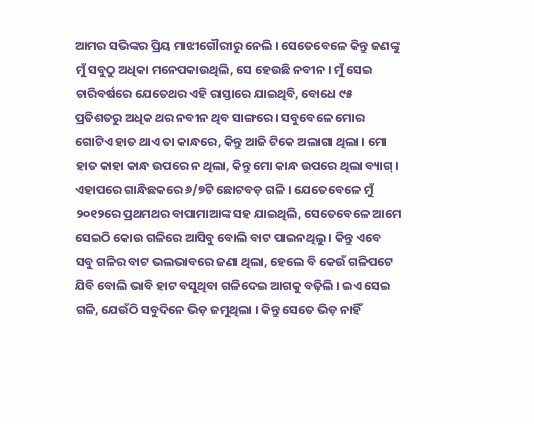ଆମର ସଭିଙ୍କର ପ୍ରିୟ ମାଝୀଗୌରୀରୁ ନେଲି । ସେତେବେଳେ କିନ୍ତୁ ଜଣଙ୍କୁ ମୁଁ ସବୁଠୁ ଅଧିକା ମନେପକାଉଥିଲି, ସେ ହେଉଛି ନବୀନ । ମୁଁ ସେଇ ଚାରିବର୍ଷରେ ଯେତେଥର ଏହି ରାସ୍ତାରେ ଯାଇଥିବି, ବୋଧେ ୯୫ ପ୍ରତିଶତରୁ ଅଧିକ ଥର ନବୀନ ଥିବ ସାଙ୍ଗରେ । ସବୁବେଳେ ମୋର ଗୋଟିଏ ହାତ ଥାଏ ତା କାନ୍ଧରେ, କିନ୍ତୁ ଆଜି ଟିକେ ଅଲାଗା ଥିଲା । ମୋ ହାତ କାହା କାନ୍ଧ ଉପରେ ନ ଥିଲା, କିନ୍ତୁ ମୋ କାନ୍ଧ ଉପରେ ଥିଲା ବ୍ୟାଗ୍ ।
ଏହାପରେ ଗାନ୍ଧିଛକରେ ୬/୭ଟି ଛୋଟବଡ଼ ଗଳି । ଯେତେବେଳେ ମୁଁ ୨୦୧୨ରେ ପ୍ରଥମଥର ବାପାମାଆଙ୍କ ସ‌ହ ଯାଇଥିଲି, ସେତେବେଳେ ଆମେ ସେଇଠି କୋଉ ଗଳିରେ ଆସିବୁ ବୋଲି ବାଟ ପାଇନଥିଲୁ । କିନ୍ତୁ ଏବେ ସବୁ ଗଳିର ବାଟ ଭଲଭାବରେ ଜଣା ଥିଲା, ହେଲେ ବି କେଉଁ ଗଳିପଟେ ଯିବି ବୋଲି ଭାବି ହାଟ ବସୁଥିବା ଗଳିଦେଇ ଆଗକୁ ବଢ଼ିଲି । ଇଏ ସେଇ ଗଳି, ଯେଉଁଠି ସବୁଦିନେ ଭିଡ଼ ଜମୁଥିଲା । କିନ୍ତୁ ସେତେ ଭିଡ଼ ନାହିଁ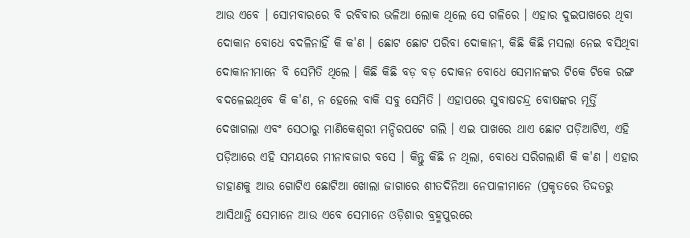ଆଉ ଏବେ । ସୋମ‌ବାରରେ ବି ରବିବାର ଭଳିଆ ଲୋକ ଥିଲେ ସେ ଗଳିରେ । ଏହାର ଦୁଇପାଖରେ ଥିବା ଦୋକାନ ବୋଧେ ବଦଳିନାହିଁ କି କ'ଣ । ଛୋଟ ଛୋଟ ପରିବା ଦୋକାନୀ, କିଛି କିଛି ମସଲା ନେଇ ବସିଥିବା ଦୋକାନୀମାନେ ବି ସେମିତି ଥିଲେ । କିଛି କିଛି ବଡ଼ ବଡ଼ ଦୋକନ ବୋଧେ ସେମାନଙ୍କର ଟିକେ ଟିକେ ରଙ୍ଗ ବଦଳେଇଥିବେ କି କ'ଣ, ନ ହେଲେ ବାକି ସବୁ ସେମିତି । ଏହାପରେ ସୁବାଷଚନ୍ଦ୍ର ବୋଷଙ୍କର ମୂର୍ତ୍ତି ଦେଖାଗଲା ଏବଂ ସେଠାରୁ ମାଣିକେଶ୍ୱରୀ ମନ୍ଦିରପଟେ ଗଲି । ଏଇ ପାଖରେ ଥାଏ ଛୋଟ ପଡ଼ିଆଟିଏ, ଏହି ପଡ଼ିଆରେ ଏହି ସମୟରେ ମୀନାବଜାର ବସେ । କିନ୍ତୁ କିଛି ନ ଥିଲା, ବୋଧେ ସରିଗଲାଣି କି କ'ଣ । ଏହାର ଡାହାଣକୁ ଆଉ ଗୋଟିଏ ଛୋଟିଆ ଖୋଲା ଜାଗାରେ ଶୀତଦିନିଆ ନେପାଳୀମାନେ (ପ୍ରକୃତରେ ତିଦ୍ଦତରୁ ଆସିଥାନ୍ତି ସେମାନେ ଆଉ ଏବେ ସେମାନେ ଓଡ଼ିଶାର ବ୍ରହ୍ମ‌ପୁରରେ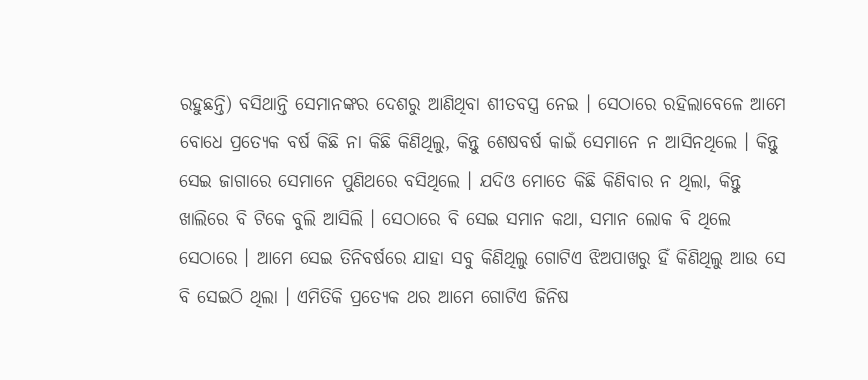ରହୁଛନ୍ତି) ବସିଥାନ୍ତି ସେମାନଙ୍କର ଦେଶରୁ ଆଣିଥିବା ଶୀତବସ୍ତ୍ର ନେଇ । ସେଠାରେ ରହିଲାବେଳେ ଆମେ ବୋଧେ ପ୍ରତ୍ୟେକ ବର୍ଷ କିଛି ନା କିଛି କିଣିଥିଲୁ, କିନ୍ତୁ ଶେଷବର୍ଷ କାଇଁ ସେମାନେ ନ ଆସିନଥିଲେ । କିନ୍ତୁ ସେଇ ଜାଗାରେ ସେମାନେ ପୁଣିଥରେ ବସିଥିଲେ । ଯଦିଓ ମୋତେ କିଛି କିଣିବାର ନ ଥିଲା, କିନ୍ତୁ ଖାଲିରେ ବି ଟିକେ ବୁଲି ଆସିଲି । ସେଠାରେ ବି ସେଇ ସମାନ କଥା, ସମାନ ଲୋକ ବି ଥିଲେ ସେଠାରେ । ଆମେ ସେଇ ତିନିବର୍ଷରେ ଯାହା ସବୁ କିଣିଥିଲୁ ଗୋଟିଏ ଝିଅପାଖରୁ ହିଁ କିଣିଥିଲୁ ଆଉ ସେ ବି ସେଇଠି ଥିଲା । ଏମିତିକି ପ୍ରତ୍ୟେକ ଥର ଆମେ ଗୋଟିଏ ଜିନିଷ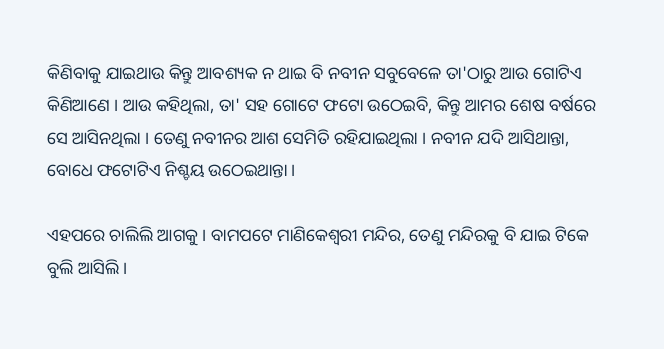କିଣିବାକୁ ଯାଇଥାଉ କିନ୍ତୁ ଆବଶ୍ୟକ ନ ଥାଇ ବି ନବୀନ ସବୁବେଳେ ତା'ଠାରୁ ଆଉ ଗୋଟିଏ କିଣିଆଣେ । ଆଉ କ‌ହିଥିଲା, ତା' ସ‌ହ ଗୋଟେ ଫଟୋ ଉଠେଇବି, କିନ୍ତୁ ଆମର ଶେଷ ବର୍ଷରେ ସେ ଆସିନଥିଲା । ତେଣୁ ନବୀନର ଆଶ ସେମିତି ରହିଯାଇଥିଲା । ନବୀନ ଯଦି ଆସିଥାନ୍ତା, ବୋଧେ ଫଟୋଟିଏ ନିଶ୍ଚୟ ଉଠେଇଥାନ୍ତା ।

ଏହପରେ ଚାଲିଲି ଆଗକୁ । ବାମ‌ପଟେ ମାଣିକେଶ୍ୱରୀ ମନ୍ଦିର, ତେଣୁ ମନ୍ଦିରକୁ ବି ଯାଇ ଟିକେ ବୁଲି ଆସିଲି ।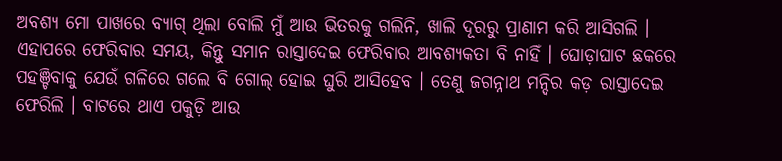ଅବଶ୍ୟ ମୋ ପାଖରେ ବ୍ୟାଗ୍ ଥିଲା ବୋଲି ମୁଁ ଆଉ ଭିତରକୁ ଗଲିନି, ଖାଲି ଦୂରରୁ ପ୍ରାଣାମ କରି ଆସିଗଲି । ଏହାପରେ ଫେରିବାର ସମୟ, କିନ୍ତୁ ସମାନ ରାସ୍ତାଦେଇ ଫେରିବାର ଆବଶ୍ୟକତା ବି ନାହିଁ । ଘୋଡ଼ାଘାଟ ଛକରେ ପ‌ହ‌ଞ୍ଚିବାକୁ ଯେଉଁ ଗଳିରେ ଗଲେ ବି ଗୋଲ୍ ହୋଇ ଘୁରି ଆସିହେବ । ତେଣୁ ଜଗନ୍ନାଥ ମନ୍ଦିର କଡ଼ ରାସ୍ତାଦେଇ ଫେରିଲି । ବାଟରେ ଥାଏ ପକୁଡ଼ି ଆଉ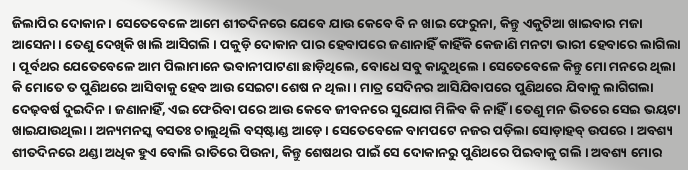ଜିଲାପିର ଦୋକାନ । ସେତେବେଳେ ଆମେ ଶୀତଦିନରେ ଯେବେ ଯାଉ କେବେ ବି ନ ଖାଇ ଫେରୁନା, କିନ୍ତୁ ଏକୁଟିଆ ଖାଇବାର ମଜା ଆସେନା । ତେଣୁ ଦେଖିକି ଖାଲି ଆସିଗଲି । ପକୁଡ଼ି ଦୋକାନ ପାର ହେବାପରେ ଜଣାନାହିଁ କାହିଁକି କେଜାଣି ମନଟା ଭାରୀ ହେବାରେ ଲାଗିଲା । ପୂର୍ବଥର ଯେତେବେଳେ ଆମ ପିଲାମାନେ ଭବାନୀପାଟଣା ଛାଡ଼ିଥିଲେ, ବୋଧେ ସବୁ କାନ୍ଦୁଥିଲେ । ସେତେବେଳେ କିନ୍ତୁ ମୋ ମନରେ ଥିଲା କି ମୋତେ ତ ପୁଣିଥରେ ଆସିବାକୁ ହେବ ଆଉ ସେଇଟା ଶେଷ ନ ଥିଲା । ମାତ୍ର ସେଦିନର ଆସିଯିବାପରେ ପୁଣିଥରେ ଯିବାକୁ ଲାଗିଗଲା ଦେଢ଼ବର୍ଷ ଦୁଇଦିନ । ଜଣାନାହିଁ, ଏଇ ଫେରିବା ପରେ ଆଉ କେବେ ଜୀବନରେ ସୁଯୋଗ ମିଳିବ କି ନାହିଁ । ତେଣୁ ମନ ଭିତରେ ସେଇ ଭୟଟା ଖାଇଯାଉଥିଲା । ଅନ୍ୟମନସ୍କ ବସତଃ ଚାଲୁଥିଲି ବସ୍‌ଷ୍ଟାଣ୍ଡ ଆଡ଼େ । ସେତେବେଳେ ବାମ‌ପଟେ ନ‌ଜର ପଡ଼ିଲା ସୋଡ଼ାହବ୍ ଉପରେ । ଅବଶ୍ୟ ଶୀତଦିନରେ ଥଣ୍ଡା ଅଧିକ ହୁଏ ବୋଲି ରାତିରେ ପିଉନା, କିନ୍ତୁ ଶେଷଥର ପାଇଁ ସେ ଦୋକାନରୁ ପୁଣିଥରେ ପିଇବାକୁ ଗଲି । ଅବଶ୍ୟ ମୋର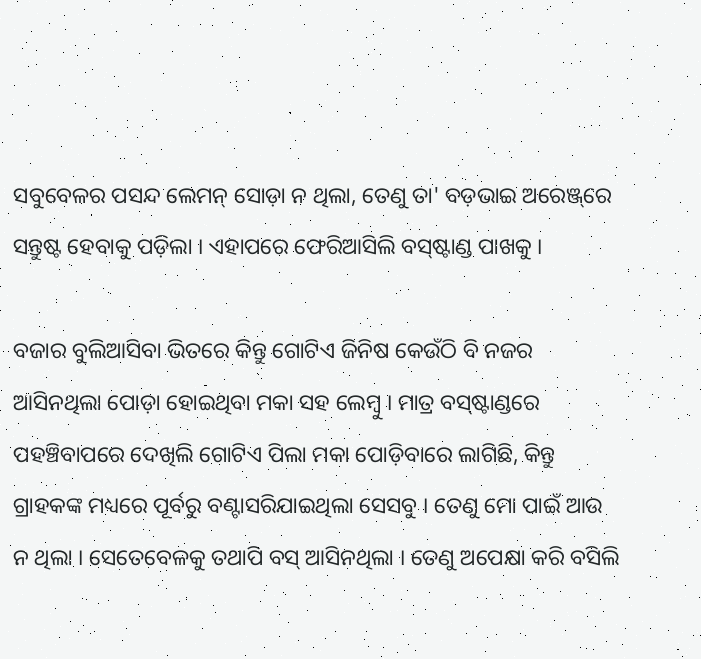ସବୁବେଳର ପସନ୍ଦ ଲେମନ୍ ସୋଡ଼ା ନ ଥିଲା, ତେଣୁ ତା' ବଡ଼ଭାଇ ଅରେଞ୍ଜ୍‌ରେ ସନ୍ତୁଷ୍ଟ ହେବାକୁ ପଡ଼ିଲା । ଏହାପରେ ଫେରିଆସିଲି ବସ୍‌ଷ୍ଟାଣ୍ଡ ପାଖକୁ ।

ବଜାର ବୁଲିଆସିବା ଭିତରେ କିନ୍ତୁ ଗୋଟିଏ ଜିନିଷ କେଉଁଠି ବି ନ‌ଜର ଆସିନଥିଲା ପୋଡ଼ା ହୋଇଥିବା ମକା ସ‌ହ ଲେମ୍ବୁ । ମାତ୍ର ବସ୍‌ଷ୍ଟାଣ୍ଡରେ ପ‌ହ‌ଞ୍ଚିବାପରେ ଦେଖିଲି ଗୋଟିଏ ପିଲା ମକା ପୋଡ଼ିବାରେ ଲାଗିଛି, କିନ୍ତୁ ଗ୍ରାହକଙ୍କ ମଧ୍ୟରେ ପୂର୍ବରୁ ବଣ୍ଟାସରିଯାଇଥିଲା ସେସବୁ । ତେଣୁ ମୋ ପାଇଁ ଆଉ ନ ଥିଲା । ସେତେବେଳକୁ ତ‌ଥାପି ବସ୍ ଆସିନଥିଲା । ତେଣୁ ଅପେକ୍ଷା କରି ବସିଲି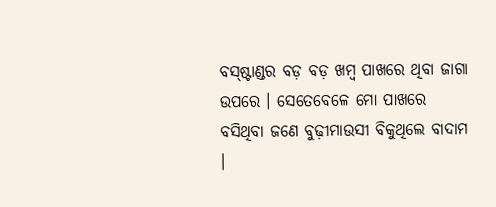ବସ୍‌ଷ୍ଟାଣ୍ଡର ବଡ଼ ବଡ଼ ଖମ୍ବ ପାଖରେ ଥିବା ଜାଗା ଉପରେ । ସେତେବେଳେ ମୋ ପାଖରେ ବସିଥିବା ଜଣେ ବୁଢ଼ୀମାଉସୀ ବିକୁଥିଲେ ବାଦାମ ।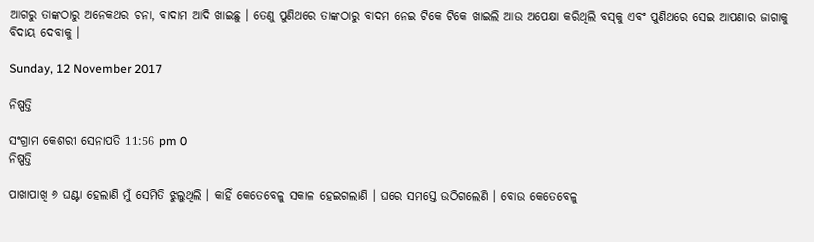ଆଗରୁ ତାଙ୍କଠାରୁ ଅନେକଥର ଚନା, ବାଦାମ ଆଦି ଖାଇଛୁ । ତେଣୁ ପୁଣିଥରେ ତାଙ୍କଠାରୁ ବାଦମ ନେଇ ଟିକେ ଟିକେ ଖାଇଲି ଆଉ ଅପେକ୍ଷା କରିଥିଲି ବସ୍‌କୁ ଏବଂ ପୁଣିଥରେ ସେଇ ଆପଣାର ଜାଗାକୁ ବିଦାୟ ଦେବାକୁ ।

Sunday, 12 November 2017

ନିଷ୍ପତ୍ତି

ସଂଗ୍ରାମ କେଶରୀ ସେନାପତି 11:56 pm 0
ନିଷ୍ପତ୍ତି

ପାଖାପାଖି ୬ ଘଣ୍ଟା ହେଲାଣି ମୁଁ ସେମିତି ଝୁଲୁଥିଲି । କାହିଁ କେତେବେଳୁ ସକାଳ ହେଇଗଲାଣି । ଘରେ ସମସ୍ତେ ଉଠିଗଲେଣି । ବୋଉ କେତେବେଳୁ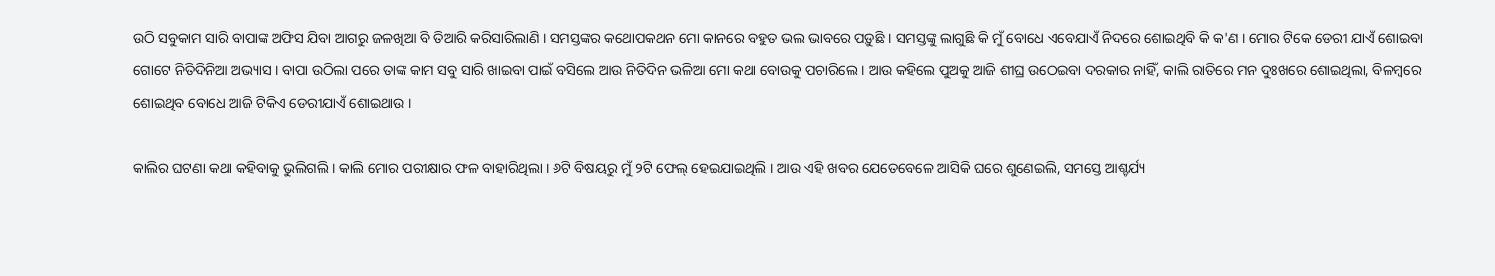ଉଠି ସବୁକାମ ସାରି ବାପାଙ୍କ ଅଫିସ ଯିବା ଆଗରୁ ଜଳଖିଆ ବି ତିଆରି କରିସାରିଲାଣି । ସମସ୍ତଙ୍କର କଥୋପକଥନ ମୋ କାନରେ ବ‌ହୁତ ଭଲ ଭାବରେ ପଡ଼ୁଛି । ସମସ୍ତଙ୍କୁ ଲାଗୁଛି କି ମୁଁ ବୋଧେ ଏବେଯାଏଁ ନିଦରେ ଶୋଇଥିବି କି କ'ଣ । ମୋର ଟିକେ ଡେରୀ ଯାଏଁ ଶୋଇବା ଗୋଟେ ନିତିଦିନିଆ ଅଭ୍ୟାସ । ବାପା ଉଠିଲା ପରେ ତାଙ୍କ କାମ ସବୁ ସାରି ଖାଇବା ପାଇଁ ବସିଲେ ଆଉ ନିତିଦିନ ଭଳିଆ ମୋ କଥା ବୋଉକୁ ପଚାରିଲେ । ଆଉ କ‌ହିଲେ ପୁଅକୁ ଆଜି ଶୀଘ୍ର ଉଠେଇବା ଦରକାର ନାହିଁ, କାଲି ରାତିରେ ମନ ଦୁଃଖରେ ଶୋଇଥିଲା, ବିଳମ୍ବରେ ଶୋଇଥିବ ବୋଧେ ଆଜି ଟିକିଏ ଡେରୀଯାଏଁ ଶୋଇଥାଉ ।

କାଲିର ଘଟଣା କଥା କ‌ହିବାକୁ ଭୁଲିଗଲି । କାଲି ମୋର ପରୀକ୍ଷାର ଫଳ ବାହାରିଥିଲା । ୬ଟି ବିଷୟରୁ ମୁଁ ୨ଟି ଫେଲ୍ ହେଇଯାଇଥିଲି । ଆଉ ଏହି ଖବର ଯେତେବେଳେ ଆସିକି ଘରେ ଶୁଣେଇଲି, ସମସ୍ତେ ଆଶ୍ଚର୍ଯ୍ୟ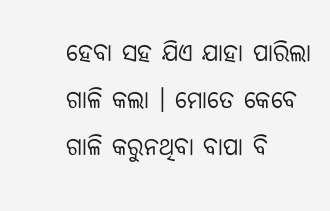ହେବା ସ‌ହ ଯିଏ ଯାହା ପାରିଲା ଗାଳି କଲା । ମୋତେ କେବେ ଗାଳି କରୁନଥିବା ବାପା ବି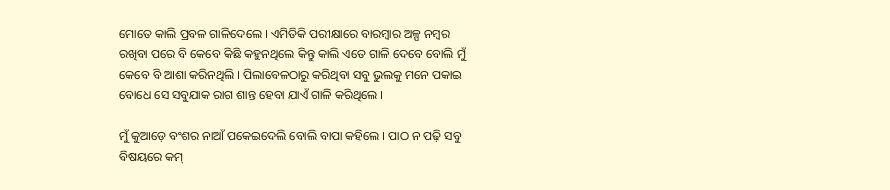ମୋତେ କାଲି ପ୍ରବଳ ଗାଳିଦେଲେ । ଏମିତିକି ପରୀକ୍ଷାରେ ବାରମ୍ବାର ଅଳ୍ପ ନମ୍ବର ରଖିବା ପରେ ବି କେବେ କିଛି କ‌ହୁନଥିଲେ କିନ୍ତୁ କାଲି ଏତେ ଗାଳି ଦେବେ ବୋଲି ମୁଁ କେବେ ବି ଆଶା କରିନଥିଲି । ପିଲାବେଳଠାରୁ କରିଥିବା ସବୁ ଭୁଲକୁ ମନେ ପକାଇ ବୋଧେ ସେ ସବୁଯାକ ରାଗ ଶାନ୍ତ ହେବା ଯାଏଁ ଗାଳି କରିଥିଲେ ।

ମୁଁ କୁଆଡ଼େ ବଂଶର ନାଆଁ ପକେଇଦେଲି ବୋଲି ବାପା କ‌ହିଲେ । ପାଠ ନ ପଢ଼ି ସବୁ ବିଷୟରେ କମ୍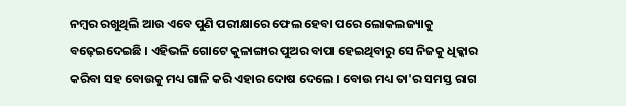ନମ୍ବର ରଖୁଥିଲି ଆଉ ଏବେ ପୁଣି ପରୀକ୍ଷାରେ ଫେଲ ହେବା ପରେ ଲୋକଲଜ୍ୟାକୁ ବଢ଼େଇଦେଇଛି । ଏହିଭଳି ଗୋଟେ କୁଳାଙ୍ଗାର ପୁଅର ବାପା ହେଇଥିବାରୁ ସେ ନିଜକୁ ଧିକ୍କାର କରିବା ସ‌ହ ବୋଉକୁ ମଧ୍ୟ ଗାଳି କରି ଏହାର ଦୋଷ ଦେଲେ । ବୋଉ ମଧ୍ୟ ତା'ର ସମସ୍ତ ରାଗ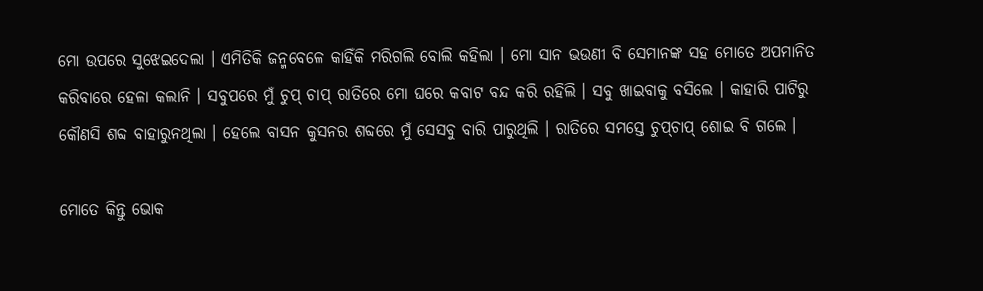ମୋ ଉପରେ ସୁଝେଇଦେଲା । ଏମିତିକି ଜନ୍ମ‌ବେଳେ କାହିଁକି ମରିଗଲି ବୋଲି କ‌ହିଲା । ମୋ ସାନ ଭଉଣୀ ବି ସେମାନଙ୍କ ସ‌ହ ମୋତେ ଅପମାନିତ କରିବାରେ ହେଳା କଲାନି । ସବୁପରେ ମୁଁ ଚୁପ୍ ଚାପ୍ ରାତିରେ ମୋ ଘରେ କବାଟ ବନ୍ଦ କରି ରହିଲି । ସବୁ ଖାଇବାକୁ ବସିଲେ । କାହାରି ପାଟିରୁ କୌଣସି ଶବ୍ଦ ବାହାରୁନଥିଲା । ହେଲେ ବାସନ କୁସନର ଶବ୍ଦରେ ମୁଁ ସେସବୁ ବାରି ପାରୁଥିଲି । ରାତିରେ ସମସ୍ତେ ଚୁପ୍‌ଚାପ୍ ଶୋଇ ବି ଗଲେ ।

ମୋତେ କିନ୍ତୁ ଭୋକ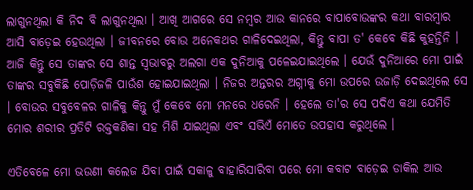ଲାଗୁନଥିଲା କି ନିଦ ବି ଲାଗୁନଥିଲା । ଆଖି ଆଗରେ ସେ ନମ୍ବର ଆଉ କାନରେ ବାପାବୋଉଙ୍କର କଥା ବାରମ୍ବାର ଆସି ବାଡ଼େଇ ହେଉଥିଲା । ଜୀବନରେ ବୋଉ ଅନେକଥର ଗାଳିଦେଇଥିଲା, କିନ୍ତୁ ବାପା ତ' କେବେ କିଛି କୁହ‌ନ୍ତିନି । ଆଜି କିନ୍ତୁ ସେ ତାଙ୍କର ସେ ଶାନ୍ତ ସ୍ୱଭାବରୁ ଅଲଗା ଏକ ଦୁନିଆକୁ ପଳେଇଯାଇଥିଲେ । ଯେଉଁ ଦୁନିଆରେ ମୋ ପାଇଁ ତାଙ୍କର ସବୁକିଛି ପୋଡ଼ିଜଳି ପାଉଁଶ ହୋଇଯାଇଥିଲା । ନିଜର ଅନ୍ତରର ଅଗ୍ନୀକୁ ମୋ ଉପରେ ଉଜାଡ଼ି ଦେଇଥିଲେ ସେ । ବୋଉର ସବୁବେଳର ଗାଳିକୁ କିନ୍ତୁ ମୁଁ କେବେ ମୋ ମନରେ ଧରେନି । ହେଲେ ତା'ର ସେ ପଦିଏ କଥା ଯେମିତି ମୋର ଶରୀର ପ୍ରତିଟି ରକ୍ତକଣିକା ସ‌ହ ମିଶି ଯାଇଥିଲା ଏବଂ ସଭିଏଁ ମୋତେ ଉପ‌ହାସ କରୁଥିଲେ ।

ଏତିବେଳେ ମୋ ଭଉଣୀ କଲେଜ ଯିବା ପାଇଁ ସକାଳୁ ବାହାରିସାରିବା ପରେ ମୋ କବାଟ ବାଡ଼େଇ ଡାକିଲ ଆଉ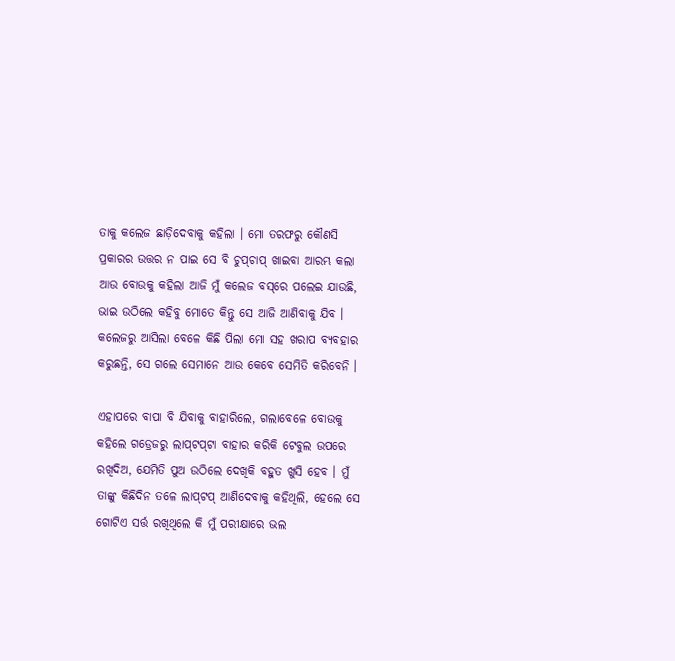ତାକୁ କଲେଜ ଛାଡ଼ିଦେବାକୁ କ‌ହିଲା । ମୋ ତରଫରୁ କୌଣସି ପ୍ରକାରର ଉତ୍ତର ନ ପାଇ ସେ ବି ଚୁପ୍‌ଚାପ୍ ଖାଇବା ଆରମ୍ଭ କଲା ଆଉ ବୋଉକୁ କ‌ହିଲା ଆଜି ମୁଁ କଲେଜ ବସ୍‌ରେ ପଲେଇ ଯାଉଛି, ଭାଇ ଉଠିଲେ କ‌ହିବୁ ମୋତେ କିନ୍ତୁ ସେ ଆଜି ଆଣିବାକୁ ଯିବ । କଲେଜରୁ ଆସିଲା ବେଳେ କିଛି ପିଲା ମୋ ସ‌ହ ଖରାପ ବ୍ୟବ‌ହାର କରୁଛନ୍ତି, ସେ ଗଲେ ସେମାନେ ଆଉ କେବେ ସେମିତି କରିବେନି ।

ଏହାପରେ ବାପା ବି ଯିବାକୁ ବାହାରିଲେ, ଗଲାବେଳେ ବୋଉକୁ କ‌ହିଲେ ଗଡ୍ରେଜରୁ ଲାପ୍‌ଟପ୍‌ଟା ବାହାର କରିକି ଟେବୁଲ ଉପରେ ରଖିଦିଅ, ଯେମିତି ପୁଅ ଉଠିଲେ ଦେଖିକି ବ‌ହୁତ ଖୁସି ହେବ । ମୁଁ ତାଙ୍କୁ କିଛିଦିନ ତଳେ ଲାପ୍‌ଟପ୍ ଆଣିଦେବାକୁ କ‌ହିଥିଲି, ହେଲେ ସେ ଗୋଟିଏ ସର୍ତ୍ତ ରଖିଥିଲେ କି ମୁଁ ପରୀକ୍ଷାରେ ଭଲ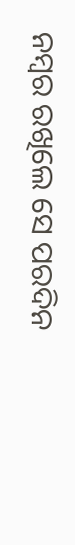ନମ୍ବର ରଖିଲେ ସେ ପରଦିନ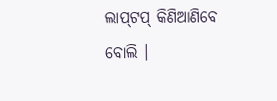ଲାପ୍‌ଟପ୍ କିଣିଆଣିବେ ବୋଲି ।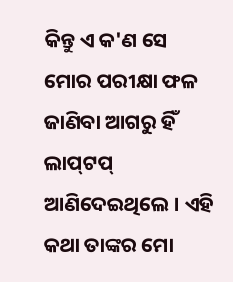କିନ୍ତୁ ଏ କ'ଣ ସେ ମୋର ପରୀକ୍ଷା ଫଳ ଜାଣିବା ଆଗରୁ ହିଁ ଲାପ୍‌ଟପ୍ ଆଣିଦେଇଥିଲେ । ଏହି କଥା ତାଙ୍କର ମୋ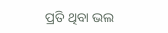ପ୍ରତି ଥିବା ଭଲ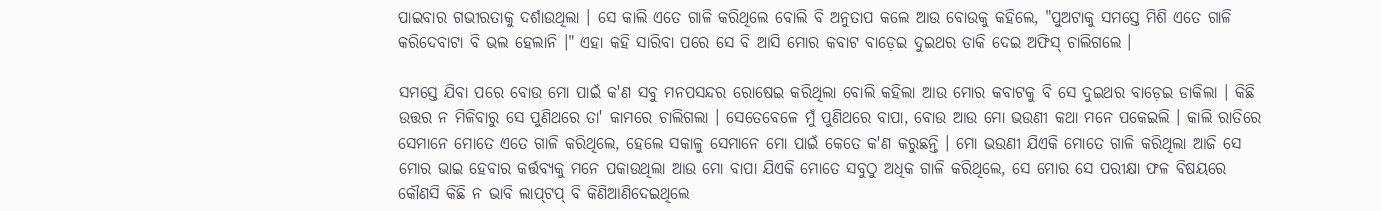ପାଇବାର ଗଭୀରତାକୁ ଦର୍ଶାଉଥିଲା । ସେ କାଲି ଏତେ ଗାଳି କରିଥିଲେ ବୋଲି ବି ଅନୁତାପ କଲେ ଆଉ ‌ବୋଉକୁ କ‌ହିଲେ, "ପୁଅଟାକୁ ସମସ୍ତେ ମିଶି ଏତେ ଗାଳି କରିଦେବାଟା ବି ଭଲ ହେଲାନି ।" ଏହା କ‌ହି ସାରିବା ପରେ ସେ ବି ଆସି ମୋର କବାଟ ବାଡ଼େଇ ଦୁଇଥର ଡାକି ଦେଇ ଅଫିସ୍ ଚାଲିଗଲେ ।

ସମସ୍ତେ ଯିବା ପରେ ବୋଉ ମୋ ପାଇଁ କ'ଣ ସବୁ ମନପସନ୍ଦର ରୋଷେଇ କରିଥିଲା ବୋଲି କ‌ହିଲା ଆଉ ମୋର କବାଟକୁ ବି ସେ ଦୁଇଥର ବାଡ଼େଇ ଡାକିଲା । କିଛି ଉତ୍ତର ନ ମିଳିବାରୁ ସେ ପୁଣିଥରେ ତା' କାମରେ ଚାଲିଗଲା । ସେତେବେଳେ ମୁଁ ପୁଣିଥରେ ବାପା, ବୋଉ ଆଉ ମୋ ଭଉଣୀ କଥା ମନେ ପକେଇଲି । କାଲି ରାତିରେ ସେମାନେ ମୋତେ ଏତେ ଗାଳି କରିଥିଲେ, ହେଲେ ସକାଳୁ ସେମାନେ ମୋ ପାଇଁ କେତେ କ'ଣ କରୁଛନ୍ତି । ମୋ ଭଉଣୀ ଯିଏକି ମୋତେ ଗାଳି କରିଥିଲା ଆଜି ସେ ମୋର ଭାଇ ହେବାର କର୍ତ୍ତବ୍ୟକୁ ମନେ ପକାଉଥିଲା ଆଉ ମୋ ବାପା ଯିଏକି ମୋତେ ସବୁଠୁ ଅଧିକ ଗାଳି କରିଥିଲେ, ସେ ମୋର ସେ ପରୀକ୍ଷା ଫଳ ବିଷୟରେ କୌଣସି କିଛି ନ ଭାବି ଲାପ୍‌ଟପ୍ ବି କିଣିଆଣିଦେଇଥିଲେ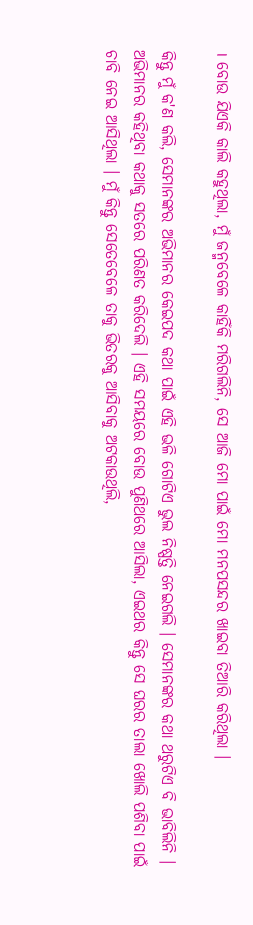। ବୋଉ ଯିଏକି କାଲି କ‌ହୁଥିଲା, ମୁଁ ଜନ୍ମ‌ବେଳେ କାହିଁକି ମରିଗଲିନି, ସେ ଆଜି ମୋ ପାଇଁ ମୋ ମନପସନ୍ଦର ଖାଇବା ତିଆରି କରିଥିଲା ।

କିନ୍ତୁ ମୁଁ କ'ଣ କଲି, ସେମାନଙ୍କର ଅଭିମାନର କେଇପଦ କଥା ପାଇଁ ଏହି ଭଳି ଗୋଟିଏ ଭୁଲ ନିଷ୍ପତ୍ତି ନେଇଗଲି । ସେମାନଙ୍କର କଥା ଥରୁଟିଏ ବି ଭାବିଲିନି । ଅଭିମାନର କ‌ହିଥିବା କଥାକୁ ସତରେ ପରିଣତ କରିଦେଲି । ଏହି ସମୟରେ ବୋଉ ପୁଣିଥରେ ଆସିଲା, ଏଇଥର କିନ୍ତୁ ସେ ଘରର ତାଲା ଖୋଲି ପଶିବା ପାଇଁ ଚାବି ନେଇ ଆସିଥିଲା । ମୁଁ କିନ୍ତୁ ସେତେବେଳେ ତାକୁ ଭିତରକୁ ଆସିବାକୁ ଅଟକାଉଥିଲି,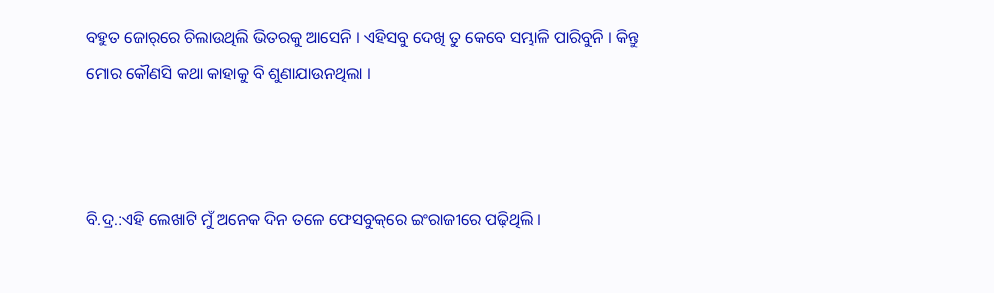ବ‌ହୁତ ଜୋର୍‌ରେ ଚିଲାଉଥିଲି ଭିତରକୁ ଆସେନି । ଏହିସବୁ ଦେଖି ତୁ କେବେ ସମ୍ଭାଳି ପାରିବୁନି । କିନ୍ତୁ ମୋର କୌଣସି କଥା କାହାକୁ ବି ଶୁଣାଯାଉନଥିଲା ।



ବି.ଦ୍ର.:ଏହି ଲେଖାଟି ମୁଁ ଅନେକ ଦିନ ତଳେ ଫେସବୁକ୍‌ରେ ଇଂରାଜୀରେ ପଢ଼ିଥିଲି ।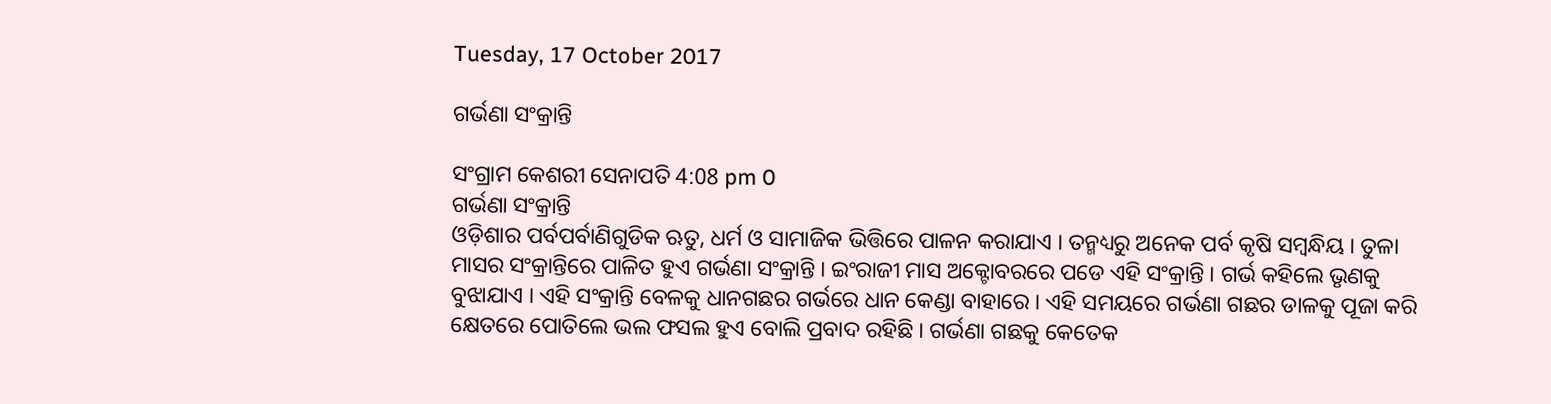Tuesday, 17 October 2017

ଗର୍ଭଣା ସଂକ୍ରାନ୍ତି

ସଂଗ୍ରାମ କେଶରୀ ସେନାପତି 4:08 pm 0
ଗର୍ଭଣା ସଂକ୍ରାନ୍ତି
ଓଡ଼ିଶାର ପର୍ବପର୍ବାଣିଗୁଡିକ ଋତୁ, ଧର୍ମ ଓ ସାମାଜିକ ଭିତ୍ତିରେ ପାଳନ କରାଯାଏ । ତନ୍ମଧ୍ୟରୁ ଅନେକ ପର୍ବ କୃଷି ସମ୍ବନ୍ଧିୟ । ତୁଳା ମାସର ସଂକ୍ରାନ୍ତିରେ ପାଳିତ ହୁଏ ଗର୍ଭଣା ସଂକ୍ରାନ୍ତି । ଇଂରାଜୀ ମାସ ଅକ୍ଟୋବରରେ ପଡେ ଏହି ସଂକ୍ରାନ୍ତି । ଗର୍ଭ କହିଲେ ଭୃଣକୁ ବୁଝାଯାଏ । ଏହି ସଂକ୍ରାନ୍ତି ବେଳକୁ ଧାନଗଛର ଗର୍ଭରେ ଧାନ କେଣ୍ଡା ବାହାରେ । ଏହି ସମୟରେ ଗର୍ଭଣା ଗଛର ଡାଳକୁ ପୂଜା କରି କ୍ଷେତରେ ପୋତିଲେ ଭଲ ଫସଲ ହୁଏ ବୋଲି ପ୍ରବାଦ ରହିଛି । ଗର୍ଭଣା ଗଛକୁ କେତେକ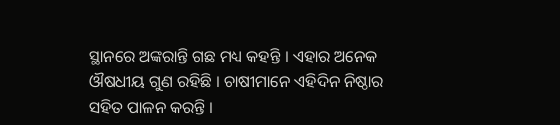ସ୍ଥାନରେ ଅଙ୍କରାନ୍ତି ଗଛ ମଧ୍ୟ କହନ୍ତି । ଏହାର ଅନେକ ଔଷଧୀୟ ଗୁଣ ରହିଛି । ଚାଷୀମାନେ ଏହିଦିନ ନିଷ୍ଠାର ସହିତ ପାଳନ କରନ୍ତି ।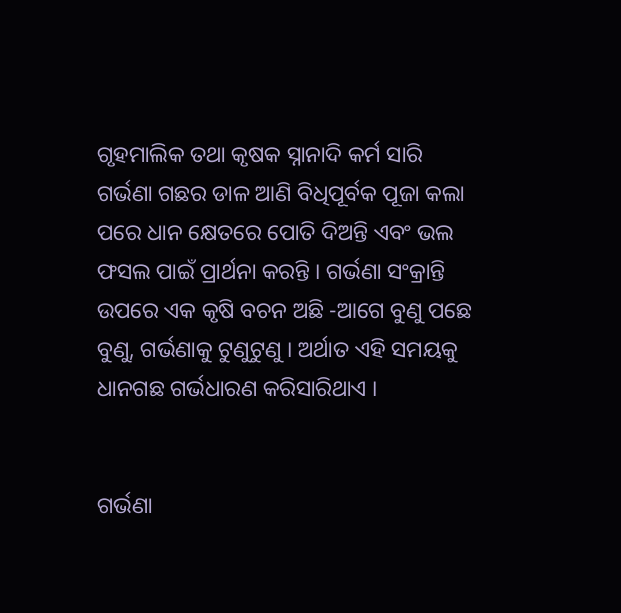ଗୃହମାଲିକ ତଥା କୃଷକ ସ୍ନାନାଦି କର୍ମ ସାରି ଗର୍ଭଣା ଗଛର ଡାଳ ଆଣି ବିଧିପୂର୍ବକ ପୂଜା କଲା ପରେ ଧାନ କ୍ଷେତରେ ପୋତି ଦିଅନ୍ତି ଏବଂ ଭଲ ଫସଲ ପାଇଁ ପ୍ରାର୍ଥନା କରନ୍ତି । ଗର୍ଭଣା ସଂକ୍ରାନ୍ତି ଉପରେ ଏକ କୃଷି ବଚନ ଅଛି -ଆଗେ ବୁଣୁ ପଛେ ବୁଣୁ, ଗର୍ଭଣାକୁ ଟୁଣୁଟୁଣୁ । ଅର୍ଥାତ ଏହି ସମୟକୁ ଧାନଗଛ ଗର୍ଭଧାରଣ କରିସାରିଥାଏ ।


ଗର୍ଭଣା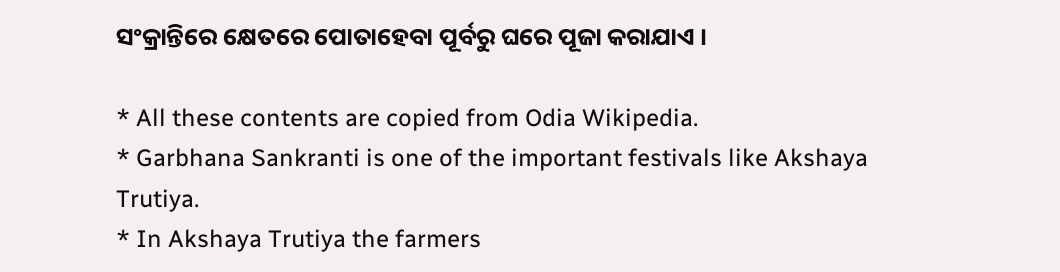ସଂକ୍ରାନ୍ତିରେ କ୍ଷେତରେ ପୋତାହେବା ପୂର୍ବରୁ ଘରେ ପୂଜା କରାଯାଏ ।

* All these contents are copied from Odia Wikipedia.
* Garbhana Sankranti is one of the important festivals like Akshaya Trutiya.
* In Akshaya Trutiya the farmers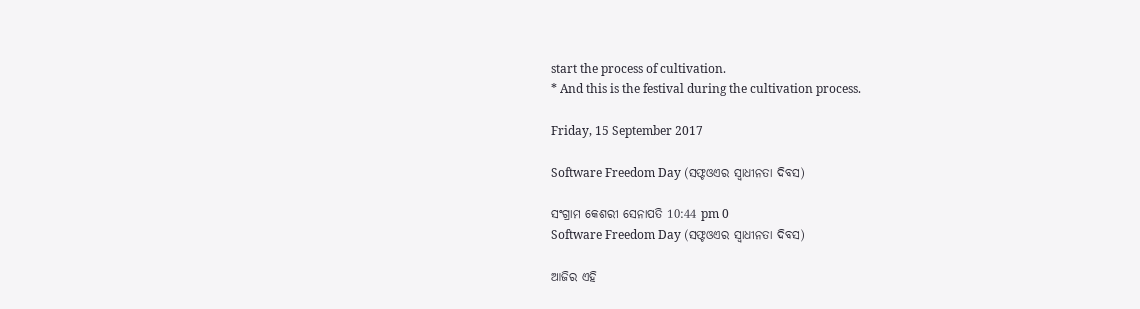start the process of cultivation.
* And this is the festival during the cultivation process.

Friday, 15 September 2017

Software Freedom Day (ସଫ୍ଟଓଏର ସ୍ୱାଧୀନତା ଦିବସ)

ସଂଗ୍ରାମ କେଶରୀ ସେନାପତି 10:44 pm 0
Software Freedom Day (ସଫ୍ଟଓଏର ସ୍ୱାଧୀନତା ଦିବସ)

ଆଜିର ଏହି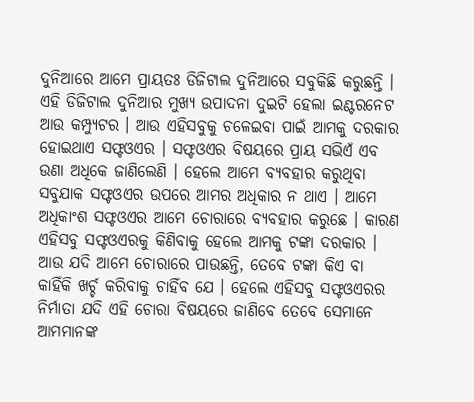ଦୁନିଆରେ ଆମେ ପ୍ରାୟତଃ ଡିଜିଟାଲ ଦୁନିଆରେ ସବୁକିଛି କରୁଛନ୍ତି । ଏହି ଡିଜିଟାଲ ଦୁନିଆର ମୁଖ୍ୟ ଉପାଦନା ଦୁଇଟି ହେଲା ଇଣ୍ଟରନେଟ ଆଉ କମ୍ପ୍ୟୁଟର । ଆଉ ଏହିସବୁକୁ ଚଳେଇବା ପାଇଁ ଆମକୁ ଦରକାର ହୋଇଥାଏ ସଫ୍ଟଓଏର । ସଫ୍ଟଓଏର ବିଷୟରେ ପ୍ରାୟ ସଭିଏଁ ଏବ ଉଣା ଅଧିକେ ଜାଣିଲେଣି । ହେଲେ ଆମେ ବ୍ୟବ‌ହାର କରୁଥିବା ସବୁଯାକ ସଫ୍ଟଓଏର ଉପରେ ଆମର ଅଧିକାର ନ ଥାଏ । ଆମେ ଅଧିକାଂଶ ସଫ୍ଟଓଏର ଆମେ ଚୋରାରେ ବ୍ୟବ‌ହାର କରୁଛେ । କାରଣ ଏହିସବୁ ସଫ୍ଟଓଏରକୁ କିଣିବାକୁ ହେଲେ ଆମକୁ ଟଙ୍କା ଦରକାର । ଆଉ ଯଦି ଆମେ ଚୋରାରେ ପାଉଛନ୍ତି, ତେବେ ଟଙ୍କା କିଏ ବା କାହିଁକି ଖର୍ଚ୍ଚ କରିବାକୁ ଚାହିଁବ ଯେ । ହେଲେ ଏହିସବୁ ସଫ୍ଟଓଏରର ନିର୍ମାତା ଯଦି ଏହି ଚୋରା ବିଷୟରେ ଜାଣିବେ ତେବେ ସେମାନେ ଆମମାନଙ୍କ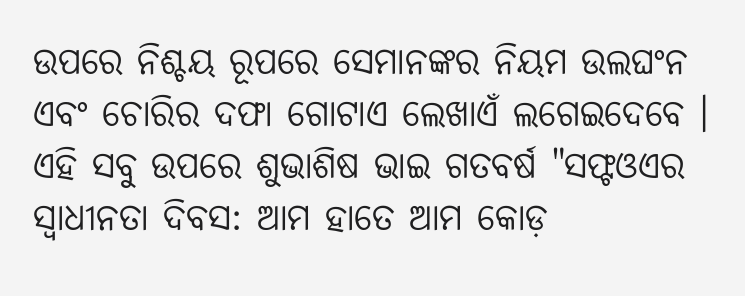ଉପରେ ନିଶ୍ଚୟ ରୂପରେ ସେମାନଙ୍କର ନିୟମ ଉଲଘଂନ ଏବଂ ଚୋରିର ଦଫା ଗୋଟାଏ ଲେଖାଏଁ ଲଗେଇଦେବେ । ଏହି ସବୁ ଉପରେ ଶୁଭାଶିଷ ଭାଇ ଗତବର୍ଷ "ସଫ୍ଟଓଏର ସ୍ୱାଧୀନତା ଦିବସ: ଆମ ହାତେ ଆମ କୋଡ଼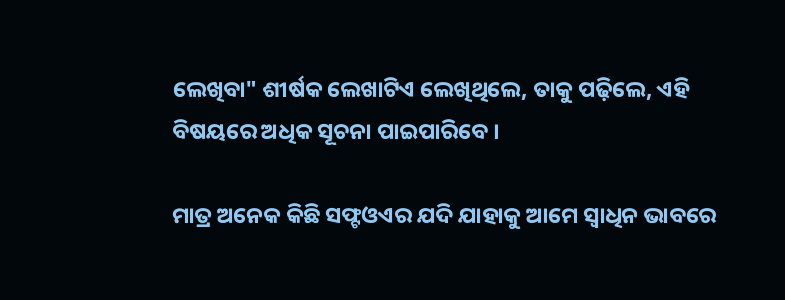ଲେଖିବା" ଶୀର୍ଷକ ଲେଖାଟିଏ ଲେଖିଥିଲେ, ତାକୁ ପଢ଼ିଲେ, ଏହି ବିଷୟରେ ଅଧିକ ସୂଚନା ପାଇପାରିବେ ।

ମାତ୍ର ଅନେକ କିଛି ସଫ୍ଟଓଏର ଯଦି ଯାହାକୁ ଆମେ ସ୍ୱାଧିନ ଭାବରେ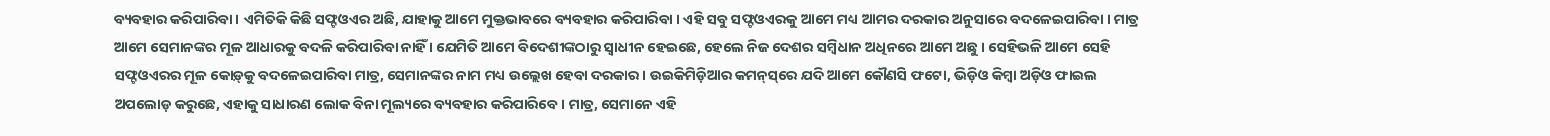ବ୍ୟବ‌ହାର କରିପାରିବା । ଏମିତିକି କିଛି ସଫ୍ଟଓଏର ଅଛି, ଯାହାକୁ ଆମେ ମୁକ୍ତଭାବରେ ବ୍ୟବ‌ହାର କରିପାରିବା । ଏହି ସବୁ ସଫ୍ଟଓଏରକୁ ଆମେ ମଧ୍ୟ ଆମର ଦରକାର ଅନୁସାରେ ବଦଳେଇପାରିବା । ମାତ୍ର ଆମେ ସେମାନଙ୍କର ମୂଳ ଆଧାରକୁ ବଦଳି କରିପାରିବା ନାହିଁ । ଯେମିତି ଆମେ ବିଦେଶୀଙ୍କଠାରୁ ସ୍ୱାଧୀନ ହେଇଛେ, ହେଲେ ନିଜ ଦେଶର ସମ୍ବିଧାନ ଅଧିନରେ ଆମେ ଅଛୁ । ସେହିଭଳି ଆମେ ସେହି ସଫ୍ଟଓଏରର ମୂଳ କୋଡ଼୍‌କୁ ବଦଳେଇପାରିବା ମାତ୍ର, ସେମାନଙ୍କର ନାମ ମଧ୍ୟ ଉଲ୍ଲେଖ ହେବା ଦରକାର । ଉଇକିମିଡ଼ିଆର କମନ୍‌ସ୍‌ରେ ଯଦି ଆମେ କୌଣସି ଫଟୋ, ଭିଡ଼ିଓ କିମ୍ବା ଅଡ଼ିଓ ଫାଇଲ ଅପଲୋଡ଼ କରୁଛେ, ଏହାକୁ ସାଧାରଣ ଲୋକ ବିନା ମୂଲ୍ୟରେ ବ୍ୟବ‌ହାର କରିପାରିବେ । ମାତ୍ର, ସେମାନେ ଏହି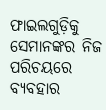ଫାଇଲଗୁଡ଼ିକୁ ସେମାନଙ୍କର ନିଜ ପରିଚୟରେ ବ୍ୟବ‌ହାର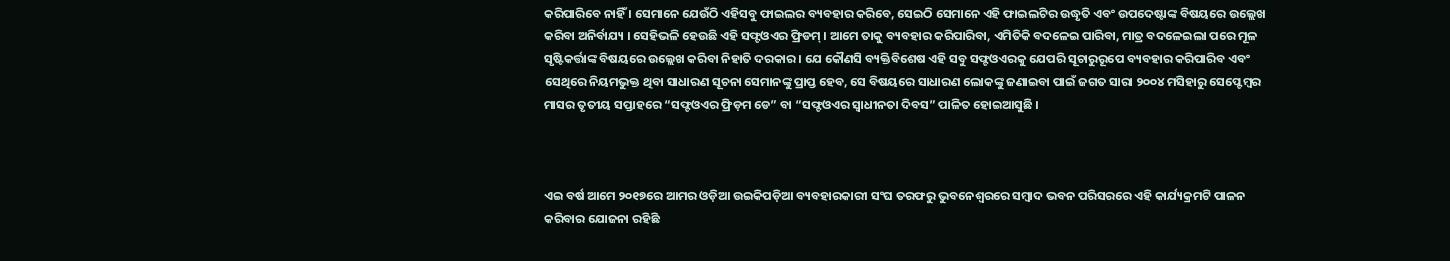କରିପାରିବେ ନାହିଁ । ସେମାନେ ଯେଉଁଠି ଏହିସବୁ ଫାଇଲର ବ୍ୟବ‌ହାର କରିବେ, ସେଇଠି ସେମାନେ ଏହି ଫାଇଲଟିର ଉଦ୍ଧୃତି ଏବଂ ଉପଦେଷ୍ଟାଙ୍କ ବିଷୟରେ ଉଲ୍ଲେଖ କରିବା ଅନିର୍ବାଯ୍ୟ । ସେହିଭଳି ହେଉଛି ଏହି ସଫ୍ଟଓଏର ଫ୍ରିଡମ୍ । ଆମେ ତାକୁ ବ୍ୟବ‌ହାର କରିପାରିବା, ଏମିତିକି ବଦଳେଇ ପାରିବା, ମାତ୍ର ବଦଳେଇଲା ପରେ ମୂଳ ସୃଷ୍ଟିକର୍ତ୍ତାଙ୍କ ବିଷୟରେ ଉଲ୍ଲେଖ କରିବା ନିହାତି ଦରକାର । ଯେ କୌଣସି ବ୍ୟକ୍ତିବିଶେଷ ଏହି ସବୁ ସଫ୍ଟଓଏରକୁ ଯେପରି ସୂଚାରୁରୂପେ ବ୍ୟବ‌ହାର କରିପାରିବ ଏବଂ ସେଥିରେ ନିୟମ‌ଭୁକ୍ତ ଥିବା ସାଧାରଣ ସୂଚନା ସେମାନଙ୍କୁ ପ୍ରାପ୍ତ ହେବ, ସେ ବିଷୟରେ ସାଧାରଣ ଲୋକଙ୍କୁ ଜଣାଇବା ପାଇଁ ଜଗତ ସାରା ୨୦୦୪ ମସିହାରୁ ସେପ୍ଟେମ୍ବର ମାସର ତୃତୀୟ ସପ୍ତାହରେ “ସଫ୍ଟଓଏର ଫ୍ରିଡ଼ମ ଡେ” ବା “ସଫ୍ଟଓଏର ସ୍ୱାଧୀନତା ଦିବସ” ପାଳିତ ହୋଇଆସୁଛି ।



ଏଇ ବର୍ଷ ଆମେ ୨୦୧୭ରେ ଆମର ଓଡ଼ିଆ ଉଇକିପଡ଼ିଆ ବ୍ୟବ‌ହାରକାରୀ ସଂଘ ତରଫରୁ ଭୁବନେଶ୍ୱରରେ ସମ୍ବାଦ ଭବନ ପରିସରରେ ଏହି କାର୍ଯ୍ୟକ୍ରମଟି ପାଳନ କରିବାର ଯୋଜନା ରହିଛି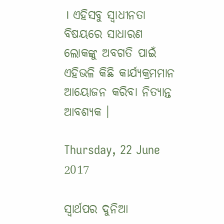। ଏହିସବୁ ସ୍ୱାଧୀନତା ବିଷୟରେ ସାଧାରଣ ଲୋକଙ୍କୁ ଅବଗତି ପାଇଁ ଏହିଭଳି କିଛି କାର୍ଯ୍ୟକ୍ରମମାନ ଆୟୋଜନ କରିବା ନିତ୍ୟାନ୍ତ ଆବଶ୍ୟକ ।

Thursday, 22 June 2017

ସ୍ୱାର୍ଥପର ଦୁନିଆ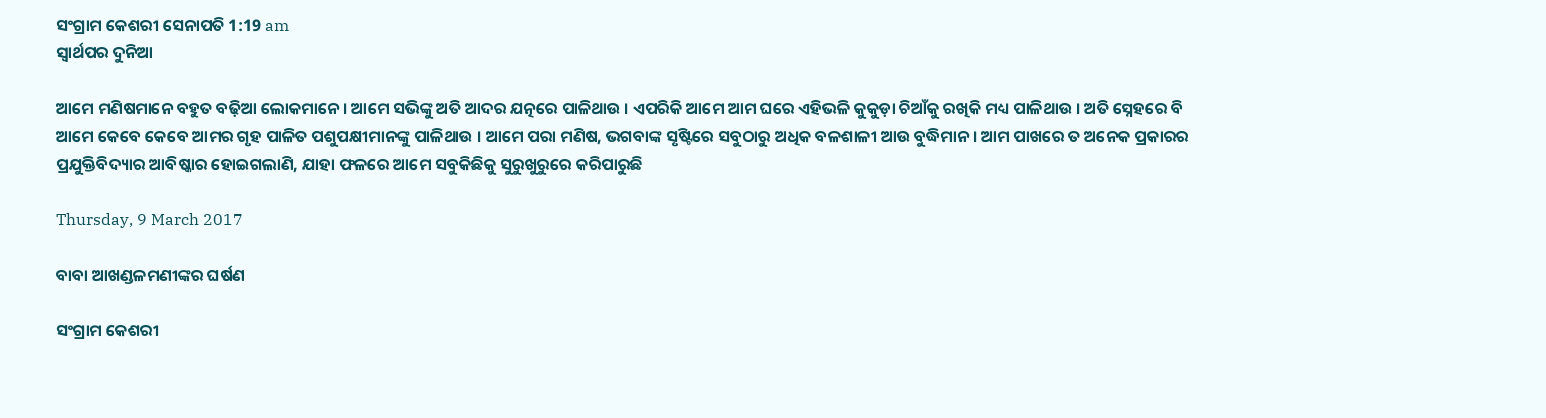ସଂଗ୍ରାମ କେଶରୀ ସେନାପତି 1:19 am
ସ୍ୱାର୍ଥପର ଦୁନିଆ

ଆମେ ମଣିଷମାନେ ବ‌ହୁତ ବଢ଼ିଆ ଲୋକମାନେ । ଆମେ ସଭିଙ୍କୁ ଅତି ଆଦର ଯତ୍ନରେ ପାଳିଥାଉ । ଏପରିକି ଆମେ ଆମ ଘରେ ଏହିଭଳି କୁକୁଡ଼ା ଚିଆଁକୁ ରଖିକି ମଧ୍ୟ ପାଳିଥାଉ । ଅତି ସ୍ନେହରେ ବି ଆମେ କେବେ କେବେ ଆମର ଗୃହ ପାଳିତ ପଶୁପକ୍ଷୀମାନଙ୍କୁ ପାଳିଥାଉ । ଆମେ ପରା ମଣିଷ, ଭଗବାଙ୍କ ସୃଷ୍ଟିରେ ସବୁଠାରୁ ଅଧିକ ବଳଶାଳୀ ଆଉ ବୁଦ୍ଧିମାନ । ଆମ ପାଖରେ ତ ଅନେକ ପ୍ରକାରର ପ୍ରଯୁକ୍ତିବିଦ୍ୟାର ଆବିଷ୍କାର ହୋଇଗଲାଣି, ଯାହା ଫଳରେ ଆମେ ସବୁକିଛିକୁ ସୁରୁଖୁରୁରେ କରିପାରୁଛି

Thursday, 9 March 2017

ବାବା ଆଖଣ୍ଡଳମଣୀଙ୍କର ଘର୍ଷଣ

ସଂଗ୍ରାମ କେଶରୀ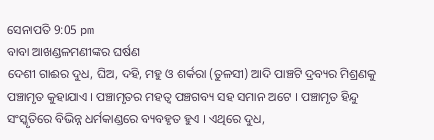ସେନାପତି 9:05 pm
ବାବା ଆଖଣ୍ଡଳମଣୀଙ୍କର ଘର୍ଷଣ
ଦେଶୀ ଗାଈର ଦୁଧ, ଘିଅ, ଦହି, ମହୁ ଓ ଶର୍କରା (ତୁଳସୀ) ଆଦି ପାଞ୍ଚଟି ଦ୍ରବ୍ୟର ମିଶ୍ରଣକୁ ପଞ୍ଚାମୃତ କୁହାଯାଏ । ପଞ୍ଚାମୃତର ମହତ୍ଵ ପଞ୍ଚଗବ୍ୟ ସହ ସମାନ ଅଟେ । ପଞ୍ଚାମୃତ ହିନ୍ଦୁ ସଂସ୍କୃତିରେ ବିଭିନ୍ନ ଧର୍ମକାଣ୍ଡରେ ବ୍ୟବହୃତ ହୁଏ । ଏଥିରେ ଦୁଧ,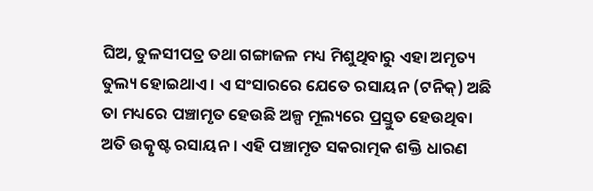ଘିଅ, ତୁଳସୀପତ୍ର ତଥା ଗଙ୍ଗାଜଳ ମଧ୍ୟ ମିଶୁଥିବାରୁ ଏହା ଅମୃତ୍ୟ ତୁଲ୍ୟ ହୋଇଥାଏ । ଏ ସଂସାରରେ ଯେତେ ରସାୟନ (ଟନିକ୍) ଅଛି ତା ମଧ୍ୟରେ ପଞ୍ଚାମୃତ ହେଉଛି ଅଳ୍ପ ମୂଲ୍ୟରେ ପ୍ରସ୍ତୁତ ହେଉଥିବା ଅତି ଉତ୍କୃଷ୍ଟ ରସାୟନ । ଏହି ପଞ୍ଚାମୃତ ସକରାତ୍ମକ ଶକ୍ତି ଧାରଣ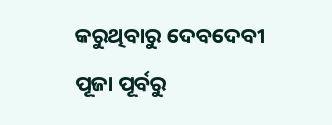କରୁଥିବାରୁ ଦେବଦେବୀ ପୂଜା ପୂର୍ବରୁ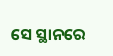ସେ ସ୍ଥାନରେ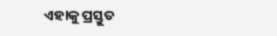ଏହାକୁ ପ୍ରସ୍ତୁତ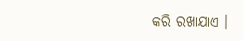କରି ରଖାଯାଏ ।